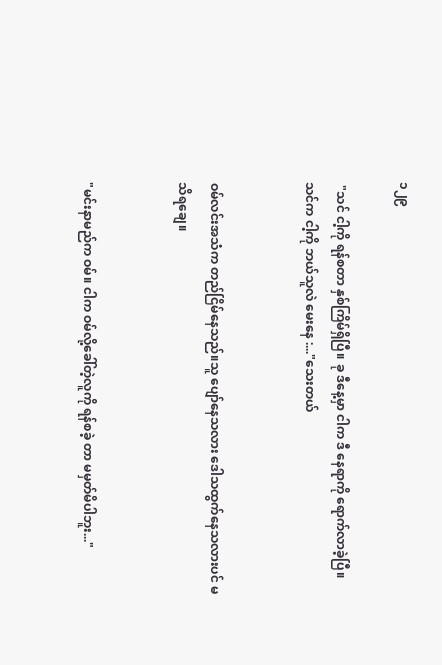၁၂၉

 "သင် ငါ့ကို ရန်စတာ နှစ်ကြိမ်ရှိပြီ။ ခု ဒီနေ့မှာ ငါက ဒီ နေရာကို ရောက်လာခဲ့ပြီ။ သင်က ငါ့ကို ဘယ်သူလဲ မေးနေ :..."သေးတယ်


ဝမ်လင်းအသံက တည်ငြိမ်နေသည်။သူ ပျော်နေသလား ဒေါသထွက်နေသလားပင် မသိရချေ။


"မင်းနာမည်က ဝမ်။ ငါက ဝမ်လို့ခေါ်တဲ့လူကို ရန်စခဲ့ တာ မမှတ်မိပါဘူး..."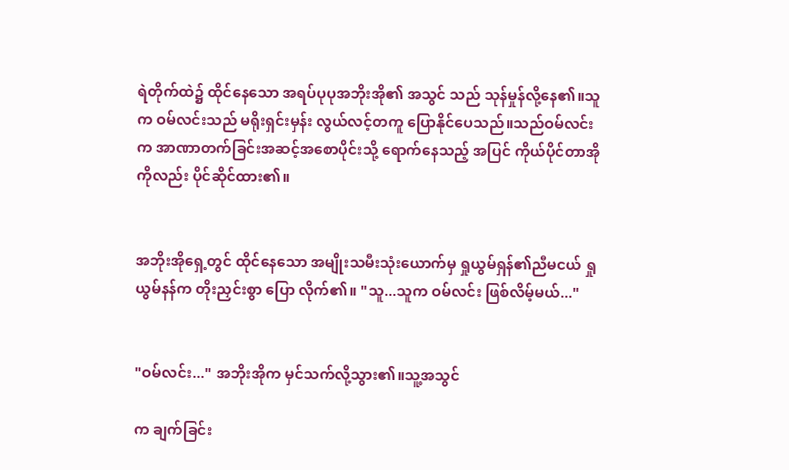ရဲတိုက်ထဲ၌ ထိုင်နေသော အရပ်ပုပုအဘိုးအို၏ အသွင် သည် သုန်မှုန်လို့နေ၏။သူက ဝမ်လင်းသည် မရိုးရှင်းမှန်း လွယ်လင့်တကူ ပြောနိုင်ပေသည်။သည်ဝမ်လင်းက အာဏာတက်ခြင်းအဆင့်အစောပိုင်းသို့ ရောက်နေသည့် အပြင် ကိုယ်ပိုင်တာအိုကိုလည်း ပိုင်ဆိုင်ထား၏။


အဘိုးအိုရှေ့တွင် ထိုင်နေသော အမျိုးသမီးသုံးယောက်မှ ရှုယွမ်ရှန်၏ညီမငယ် ရှုယွမ်နန်က တိုးညှင်းစွာ ပြော လိုက်၏။ "သူ...သူက ဝမ်လင်း ဖြစ်လိမ့်မယ်..."


"ဝမ်လင်း..." အဘိုးအိုက မှင်သက်လို့သွား၏။သူ့အသွင်

က ချက်ခြင်း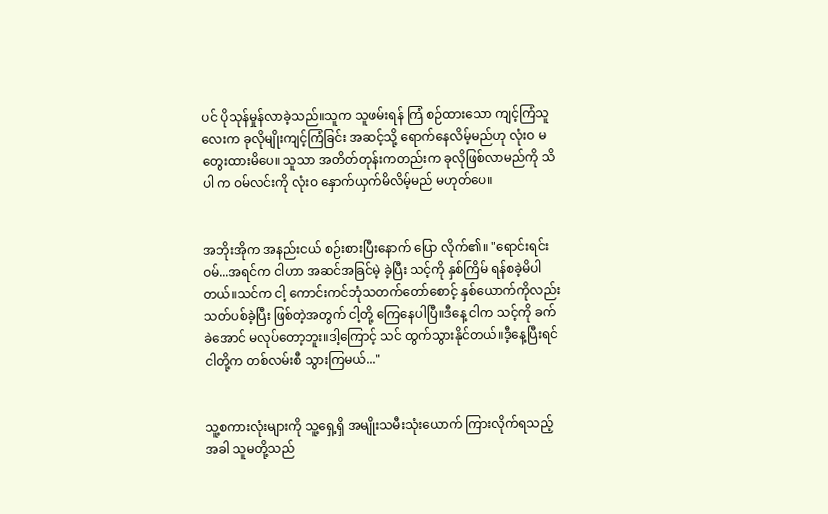ပင် ပိုသုန်မှုန်လာခဲ့သည်။သူက သူဖမ်းရန် ကြံ စဉ်ထားသော ကျင့်ကြံသူလေးက ခုလိုမျိုးကျင့်ကြံခြင်း အဆင့်သို့ ရောက်နေလိမ့်မည်ဟု လုံးဝ မတွေးထားမိပေ။ သူသာ အတိတ်တုန်းကတည်းက ခုလိုဖြစ်လာမည်ကို သိပါ က ဝမ်လင်းကို လုံးဝ နှောက်ယှက်မိလိမ့်မည် မဟုတ်ပေ။


အဘိုးအိုက အနည်းငယ် စဉ်းစားပြီးနောက် ပြော လိုက်၏။ "ရောင်းရင်းဝမ်...အရင်က ငါဟာ အဆင်အခြင်မဲ့ ခဲ့ပြီး သင့်ကို နှစ်ကြိမ် ရန်စခဲ့မိပါတယ်။သင်က ငါ့ ကောင်းကင်ဘုံသတက်တော်စောင့် နှစ်ယောက်ကိုလည်း သတ်ပစ်ခဲ့ပြီး ဖြစ်တဲ့အတွက် ငါ့တို့ ကြေနေပါပြီ။ဒီနေ့ ငါက သင့်ကို ခက်ခဲအောင် မလုပ်တော့ဘူး။ဒါ့ကြောင့် သင် ထွက်သွားနိုင်တယ်။ဒီ့နေ့ပြီးရင် ငါတို့က တစ်လမ်းစီ သွားကြမယ်..."


သူ့စကားလုံးများကို သူ့ရှေ့ရှိ အမျိုးသမီးသုံးယောက် ကြားလိုက်ရသည့်အခါ သူမတို့သည်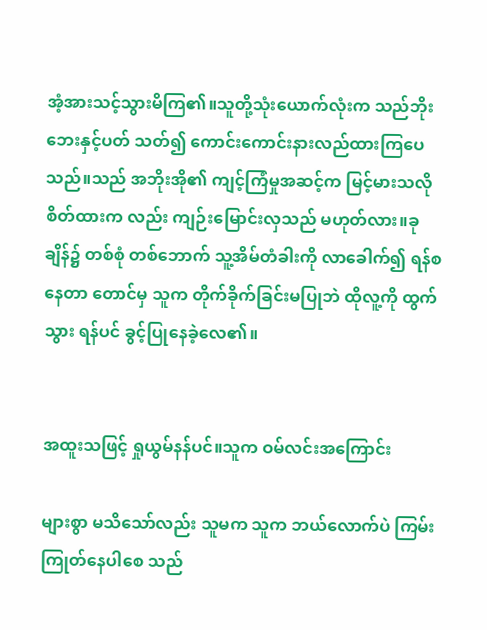အံ့အားသင့်သွားမိကြ၏။သူတို့သုံးယောက်လုံးက သည်ဘိုးဘေးနှင့်ပတ် သတ်၍ ကောင်းကောင်းနားလည်ထားကြပေသည်။သည် အဘိုးအို၏ ကျင့်ကြံမှုအဆင့်က မြင့်မားသလို စိတ်ထားက လည်း ကျဉ်းမြောင်းလှသည် မဟုတ်လား။ခုချိန်၌ တစ်စုံ တစ်ဘောက် သူ့အိမ်တံခါးကို လာခေါက်၍ ရန်စနေတာ တောင်မှ သူက တိုက်ခိုက်ခြင်းမပြုဘဲ ထိုလူ့ကို ထွက်သွား ရန်ပင် ခွင့်ပြုနေခဲ့လေ၏။


အထူးသဖြင့် ရှုယွမ်နန်ပင်။သူက ဝမ်လင်းအကြောင်း

များစွာ မသိသော်လည်း သူမက သူက ဘယ်လောက်ပဲ ကြမ်းကြုတ်နေပါစေ သည်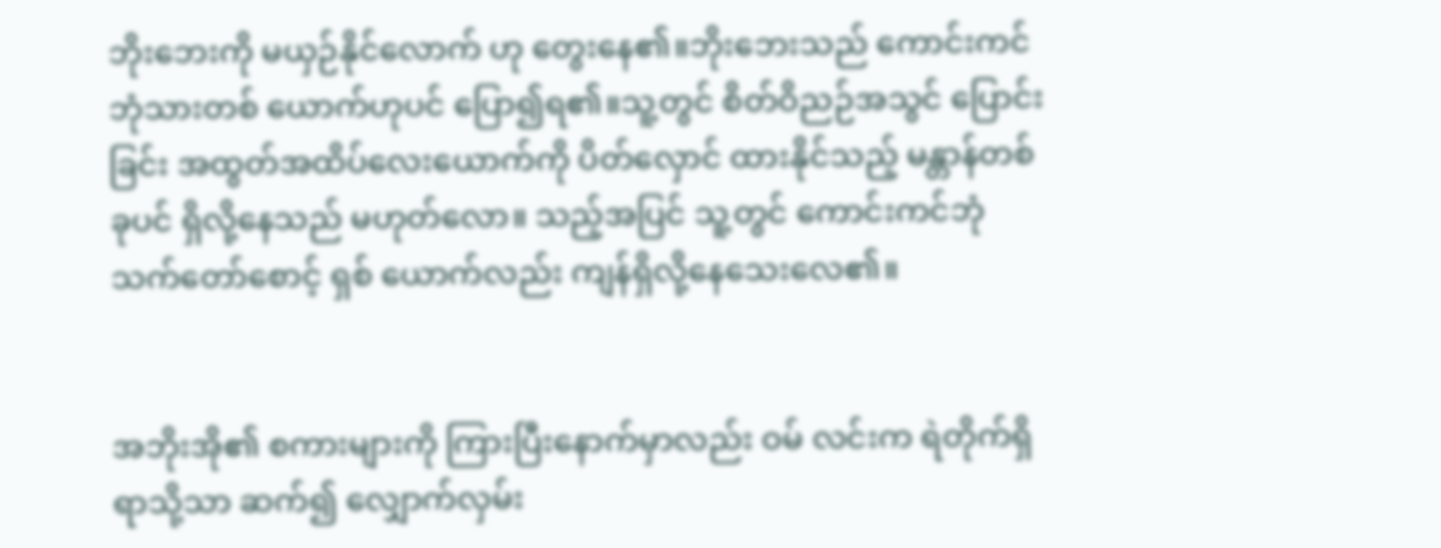ဘိုးဘေးကို မယှဉ်နိုင်လောက် ဟု တွေးနေ၏။ဘိုးဘေးသည် ကောင်းကင်ဘုံသားတစ် ယောက်ဟုပင် ပြော၍ရ၏။သူ့တွင် စိတ်ဝိညဉ်အသွင် ပြောင်းခြင်း အထွတ်အထိပ်လေးယောက်ကို ပိတ်လှောင် ထားနိုင်သည့် မန္တာန်တစ်ခုပင် ရှိလို့နေသည် မဟုတ်လော။ သည့်အပြင် သူ့တွင် ကောင်းကင်ဘုံသက်တော်စောင့် ရှစ် ယောက်လည်း ကျန်ရှိလို့နေသေးလေ၏။


အဘိုးအို၏ စကားများကို ကြားပြီးနောက်မှာလည်း ဝမ် လင်းက ရဲတိုက်ရှိရာသို့သာ ဆက်၍ လျှောက်လှမ်း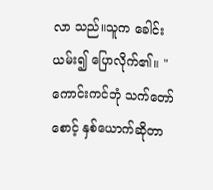လာ သည်။သူက ခေါင်းယမ်း၍ ပြောလိုက်၏။ "ကောင်းကင်ဘုံ သက်တော်စောင့် နှစ်ယောက်ဆိုတာ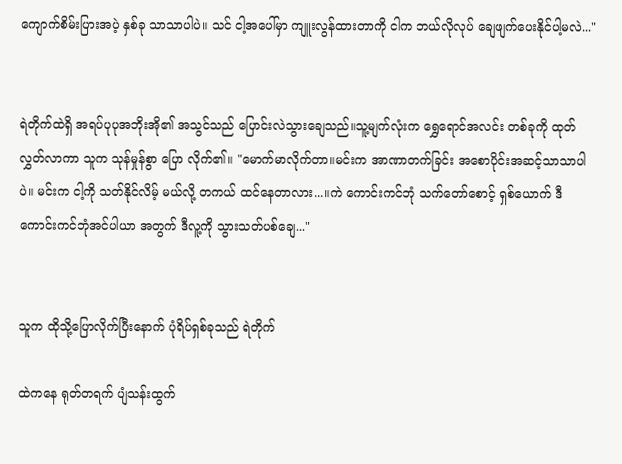ကျောက်စိမ်းပြားအပဲ့ နှစ်ခု သာသာပါပဲ။ သင် ငါ့အပေါ်မှာ ကျူးလွန်ထားတာကို ငါက ဘယ်လိုလုပ် ချေဖျက်ပေးနိုင်ပါ့မလဲ..."


ရဲတိုက်ထဲရှိ အရပ်ပုပုအဘိုးအို၏ အသွင်သည် ပြောင်းလဲသွားချေသည်။သူ့မျက်လုံးက ရွှေရောင်အလင်း တစ်ခုကို ထုတ်လွှတ်လာကာ သူက သုန်မှုန်စွာ ပြော လိုက်၏။ "မောက်မာလိုက်တာ။မင်းက အာဏာတက်ခြင်း အစောပိုင်းအဆင့်သာသာပါပဲ။ မင်းက ငါ့ကို သတ်နိုင်လိမ့် မယ်လို့ တကယ် ထင်နေတာလား...။ကဲ ကောင်းကင်ဘုံ သက်တော်စောင့် ရှစ်ယောက် ဒီကောင်းကင်ဘုံအင်ပါယာ အတွက် ဒီလူ့ကို သွားသတ်ပစ်ချေ..."


သူက ထိုသို့ပြောလိုက်ပြီးနောက် ပုံရိပ်ရှစ်ခုသည် ရဲတိုက်

ထဲကနေ ရုတ်တရက် ပျံသန်းထွက်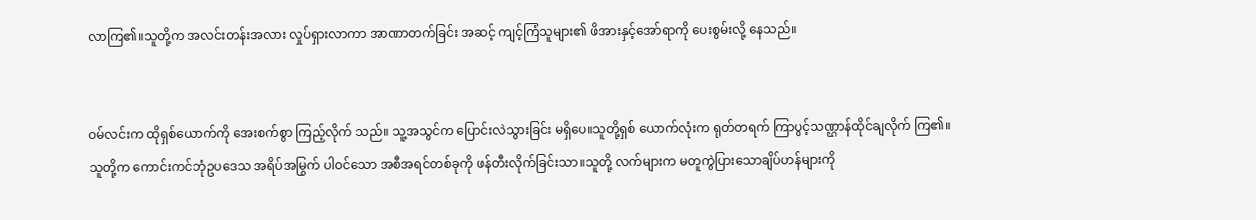လာကြ၏။သူတို့က အလင်းတန်းအလား လှုပ်ရှားလာကာ အာဏာတက်ခြင်း အဆင့် ကျင့်ကြံသူများ၏ ဖိအားနှင့်အော်ရာကို ပေးစွမ်းလို့ နေသည်။


ဝမ်လင်းက ထိုရှစ်ယောက်ကို အေးစက်စွာ ကြည့်လိုက် သည်။ သူ့အသွင်က ပြောင်းလဲသွားခြင်း မရှိပေ။သူတို့ရှစ် ယောက်လုံးက ရုတ်တရက် ကြာပွင့်သဏ္ဌာန်ထိုင်ချလိုက် ကြ၏။ သူတို့က ကောင်းကင်ဘုံဥပဒေသ အရိပ်အမြွက် ပါဝင်သော အစီအရင်တစ်ခုကို ဖန်တီးလိုက်ခြင်းသာ။သူတို့ လက်များက မတူကွဲပြားသောချိပ်ဟန်များကို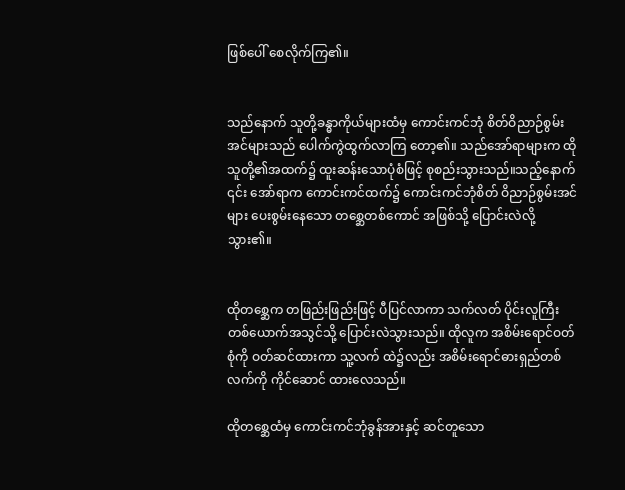ဖြစ်ပေါ် စေလိုက်ကြ၏။


သည်နောက် သူတို့ခန္ဓာကိုယ်များထံမှ ကောင်းကင်ဘုံ စိတ်ဝိညာဉ်စွမ်းအင်များသည် ပေါက်ကွဲထွက်လာကြ တော့၏။ သည်အော်ရာများက ထိုသူတို့၏အထက်၌ ထူးဆန်းသောပုံစံဖြင့် စုစည်းသွားသည်။သည့်နောက် ၎င်း အော်ရာက ကောင်းကင်ထက်၌ ကောင်းကင်ဘုံစိတ် ဝိညာဉ်စွမ်းအင်များ ပေးစွမ်းနေသော တစ္ဆေတစ်ကောင် အဖြစ်သို့ ပြောင်းလဲလို့သွား၏။


ထိုတစ္ဆေက တဖြည်းဖြည်းဖြင့် ပီပြင်လာကာ သက်လတ် ပိုင်းလူကြီးတစ်ယောက်အသွင်သို့ ပြောင်းလဲသွားသည်။ ထိုလူက အစိမ်းရောင်ဝတ်စုံကို ဝတ်ဆင်ထားကာ သူ့လက် ထဲ၌လည်း အစိမ်းရောင်ဓားရှည်တစ်လက်ကို ကိုင်ဆောင် ထားလေသည်။

ထိုတစ္ဆေထံမှ ကောင်းကင်ဘုံခွန်အားနှင့် ဆင်တူသော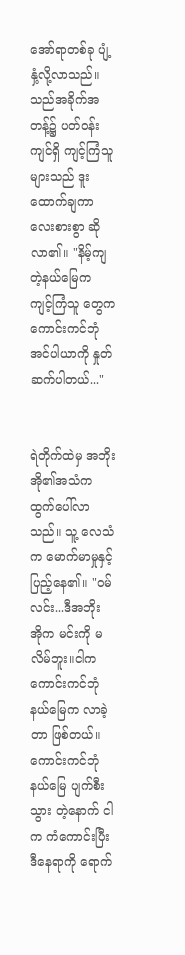အော်ရာတစ်ခု ပျံ့နှံ့လို့လာသည်။သည်အခိုက်အတန့်၌ ပတ်ဝန်းကျင်ရှိ ကျင့်ကြံသူများသည် ဒူးထောက်ချကာ လေးစားစွာ ဆိုလာ၏။ "နိမ့်ကျတဲ့နယ်မြေက ကျင့်ကြံသူ တွေက ကောင်းကင်ဘုံအင်ပါယာကို နှုတ်ဆက်ပါတယ်..."


ရဲတိုက်ထဲမှ အဘိုးအို၏အသံက ထွက်ပေါ်လာသည်။ သူ့ လေသံက မောက်မာမှုနှင့် ပြည့်နေ၏။ "ဝမ်လင်း...ဒီအဘိုး အိုက မင်းကို မလိမ်ဘူး။ငါက ကောင်းကင်ဘုံနယ်မြေက လာခဲ့တာ ဖြစ်တယ်။ ကောင်းကင်ဘုံနယ်မြေ ပျက်စီးသွား တဲ့နောက် ငါက ကံကောင်းပြီး ဒီနေရာကို ရောက်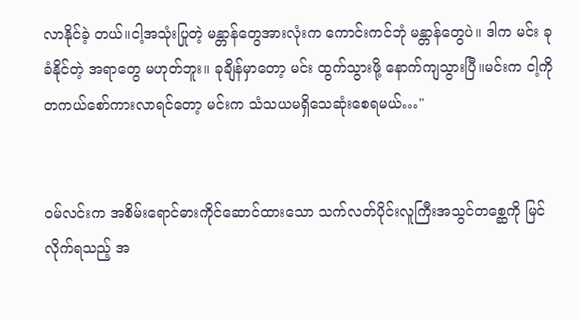လာနိုင်ခဲ့ တယ်။ငါ့အသုံးပြုတဲ့ မန္တာန်တွေအားလုံးက ကောင်းကင်ဘုံ မန္တာန်တွေပဲ။ ဒါက မင်း ခုခံနိုင်တဲ့ အရာတွေ မဟုတ်ဘူး။ ခုချိန်မှာတော့ မင်း ထွက်သွားဖို့ နောက်ကျသွားပြီ။မင်းက ငါ့ကို တကယ်စော်ကားလာရင်တော့ မင်းက သံသယမရှိသေဆုံးစေရမယ်…"


ဝမ်လင်းက အစိမ်းရောင်ဓားကိုင်ဆောင်ထားသော သက်လတ်ပိုင်းလူကြီးအသွင်တစ္ဆေကို မြင်လိုက်ရသည့် အ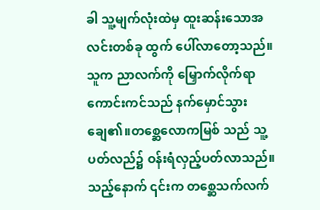ခါ သူ့မျက်လုံးထဲမှ ထူးဆန်းသောအလင်းတစ်ခု ထွက် ပေါ်လာတော့သည်။သူက ညာလက်ကို မြှောက်လိုက်ရာ ကောင်းကင်သည် နက်မှောင်သွားချေ၏။တစ္ဆေလောကမြစ် သည် သူ့ပတ်လည်၌ ဝန်းရံလှည့်ပတ်လာသည်။ သည့်နောက် ၎င်းက တစ္ဆေသက်လက်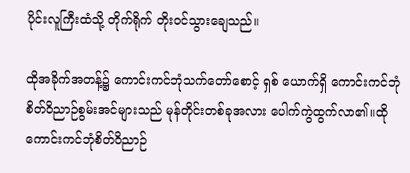ပိုင်းလူကြီးထံသို့ တိုက်ရိုက် တိုးဝင်သွားချေသည်။

ထိုအခိုက်အတန့်၌ ကောင်းကင်ဘုံသက်တော်စောင့် ရှစ် ယောက်ရှိ ကောင်းကင်ဘုံစိတ်ဝိညာဉ်စွမ်းအင်များသည် မုန်တိုင်းတစ်ခုအလား ပေါက်ကွဲထွက်လာ၏။ထို ကောင်းကင်ဘုံစိတ်ဝိညာဉ်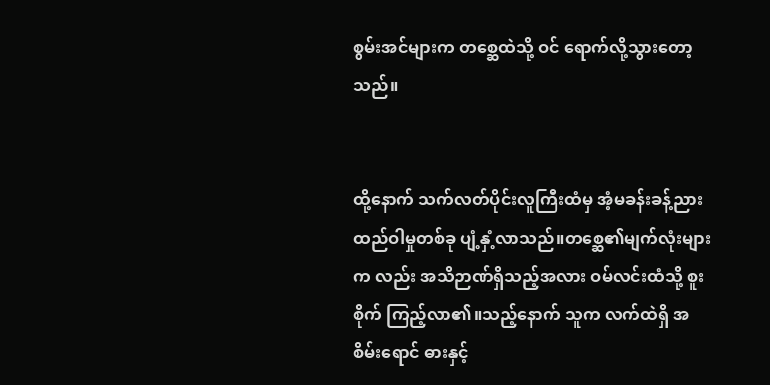စွမ်းအင်များက တစ္ဆေထဲသို့ ဝင် ရောက်လို့သွားတော့သည်။


ထို့နောက် သက်လတ်ပိုင်းလူကြီးထံမှ အံ့မခန်းခန့်ညား ထည်ဝါမှုတစ်ခု ပျံ့နှံ့လာသည်။တစ္ဆေ၏မျက်လုံးများက လည်း အသိဉာဏ်ရှိသည့်အလား ဝမ်လင်းထံသို့ စူးစိုက် ကြည့်လာ၏။သည့်နောက် သူက လက်ထဲရှိ အစိမ်းရောင် ဓားနှင့်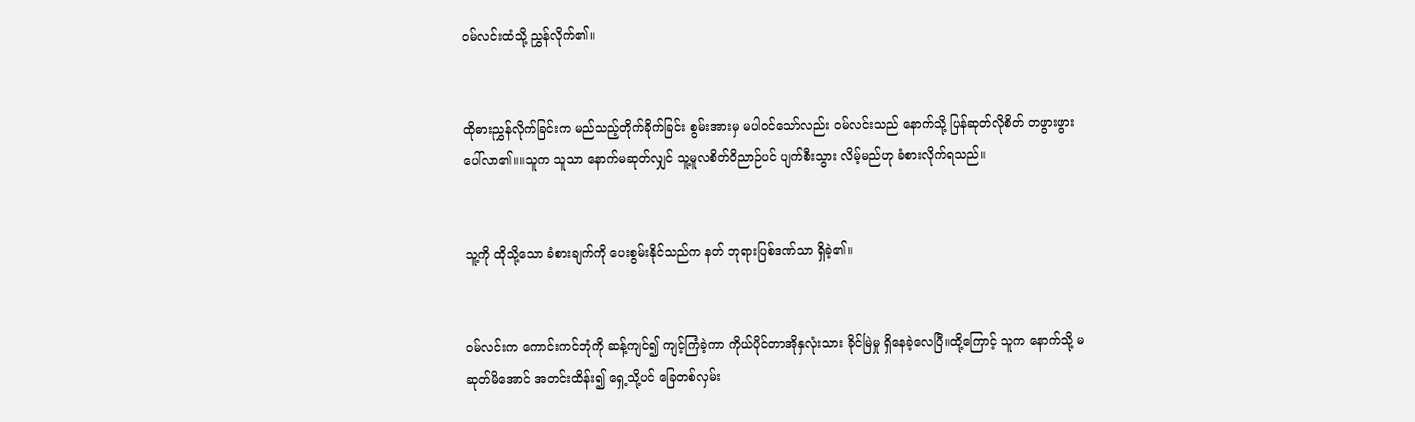ဝမ်လင်းထံသို့ ညွှန်လိုက်၏။


ထိုဓားညွှန်လိုက်ခြင်းက မည်သည့်တိုက်ခိုက်ခြင်း စွမ်းအားမှ မပါဝင်သော်လည်း ဝမ်လင်းသည် နောက်သို့ ပြန်ဆုတ်လိုစိတ် တဖွားဖွား ပေါ်လာ၏။။သူက သူသာ နောက်မဆုတ်လျှင် သူ့မူလစိတ်ဝိညာဉ်ပင် ပျက်စီးသွား လိမ့်မည်ဟု ခံစားလိုက်ရသည်။


သူ့ကို ထိုသို့သော ခံစားချက်ကို ပေးစွမ်းနိုင်သည်က နတ် ဘုရားပြစ်ဒဏ်သာ ရှိခဲ့၏။


ဝမ်လင်းက ကောင်းကင်ဘုံကို ဆန့်ကျင်၍ ကျင့်ကြံခဲ့ကာ ကိုယ်ပိုင်တာအိုနှလုံးသား ခိုင်မြဲမှု ရှိနေခဲ့လေပြီ။ထို့ကြောင့် သူက နောက်သို့ မဆုတ်မိအောင် အတင်းထိန်း၍ ရှေ့သို့ပင် ခြေတစ်လှမ်း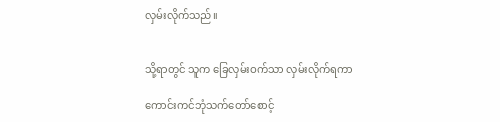လှမ်းလိုက်သည်။


သို့ရာတွင် သူက ခြေလှမ်းဝက်သာ လှမ်းလိုက်ရကာ

ကောင်းကင်ဘုံသက်တော်စောင့်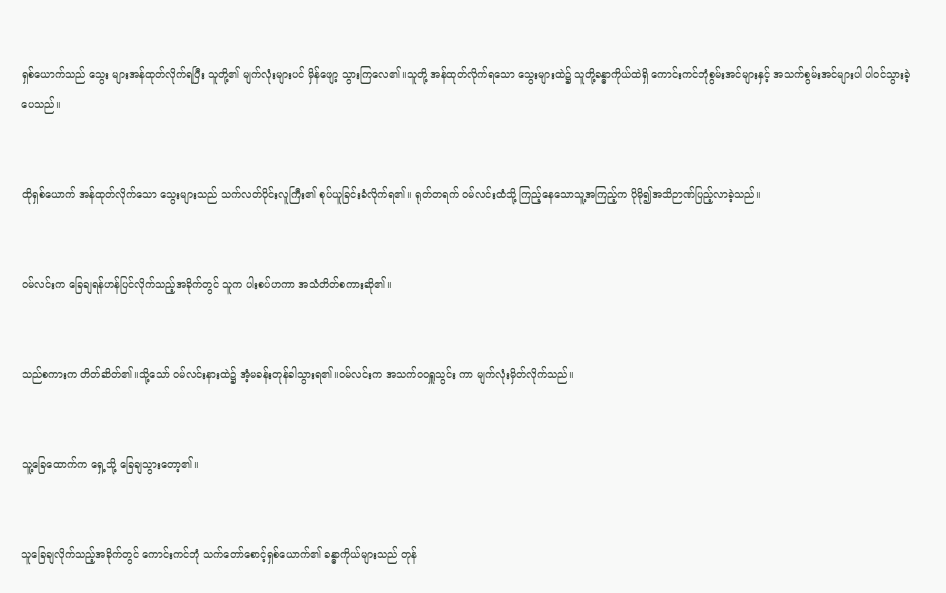ရှစ်ယောက်သည် သွေး များအန်ထုတ်လိုက်ရပြီး သူတို့၏ မျက်လုံးများပင် မှိန်ဖျော့ သွားကြလေ၏။သူတို့ အန်ထုတ်လိုက်ရသော သွေးများထဲ၌ သူတို့ခန္ဓာကိုယ်ထဲရှိ ကောင်းကင်ဘုံစွမ်းအင်များနှင့် အသက်စွမ်းအင်များပါ ပါဝင်သွားခဲ့ပေသည်။


ထိုရှစ်ယောက် အန်ထုတ်လိုက်သော သွေးများသည် သက်လတ်ပိုင်းလူကြီး၏ စုပ်ယူခြင်းခံလိုက်ရ၏။ ရုတ်တရက် ဝမ်လင်းထံသို့ ကြည့်နေသောသူ့အကြည့်က ပိုမို၍အသိဉာဏ်ပြည့်လာခဲ့သည်။


ဝမ်လင်းက ခြေချရန်ဟန်ပြင်လိုက်သည့်အခိုက်တွင် သူက ပါးစပ်ဟကာ အသံတိတ်စကားဆို၏။


သည်စကားက တိတ်ဆိတ်၏။သို့သော် ဝမ်လင်းနားထဲ၌ အံ့မခန်းတုန်ခါသွားရ၏။ဝမ်လင်းက အသက်ဝဝရှူသွင်း ကာ မျက်လုံးမှိတ်လိုက်သည်။


သူ့ခြေထောက်က ရှေ့သို့ ခြေချသွားတော့၏။


သူခြေချလိုက်သည့်အခိုက်တွင် ကောင်းကင်ဘုံ သက်တော်စောင့်ရှစ်ယောက်၏ ခန္ဓာကိုယ်များသည် တုန်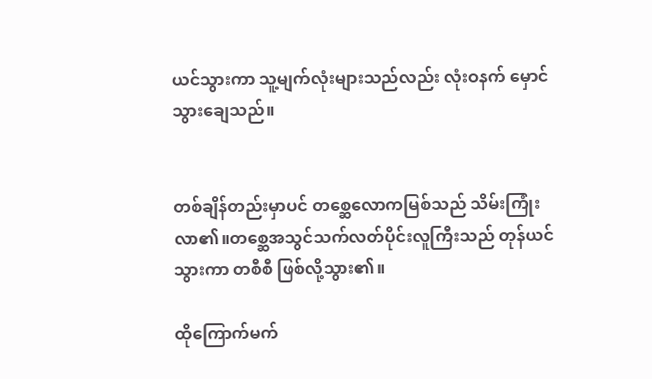ယင်သွားကာ သူ့မျက်လုံးများသည်လည်း လုံးဝနက် မှောင်သွားချေသည်။


တစ်ချိန်တည်းမှာပင် တစ္ဆေလောကမြစ်သည် သိမ်းကြုံး လာ၏။တစ္ဆေအသွင်သက်လတ်ပိုင်းလူကြီးသည် တုန်ယင် သွားကာ တစီစီ ဖြစ်လို့သွား၏။

ထိုကြောက်မက်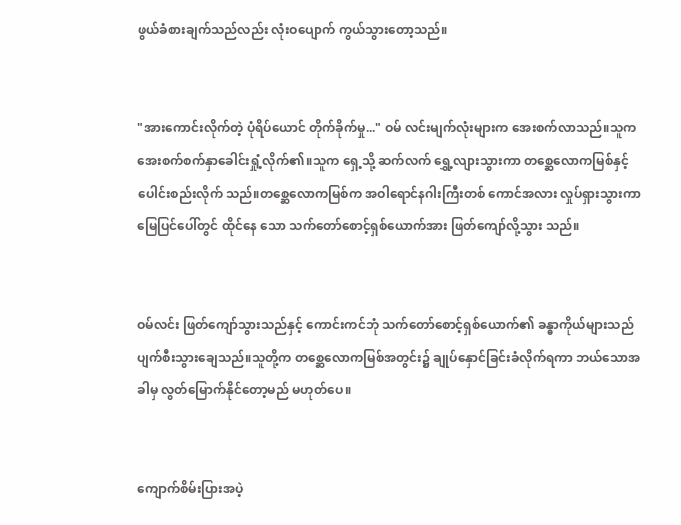ဖွယ်ခံစားချက်သည်လည်း လုံးဝပျောက် ကွယ်သွားတော့သည်။


"အားကောင်းလိုက်တဲ့ ပုံရိပ်ယောင် တိုက်ခိုက်မှု..." ဝမ် လင်းမျက်လုံးများက အေးစက်လာသည်။သူက အေးစက်စက်နှာခေါင်းရှုံ့လိုက်၏။သူက ရှေ့သို့ ဆက်လက် ရွှေ့လျားသွားကာ တစ္ဆေလောကမြစ်နှင့် ပေါင်းစည်းလိုက် သည်။တစ္ဆေလောကမြစ်က အဝါရောင်နဂါးကြီးတစ် ကောင်အလား လှုပ်ရှားသွားကာ မြေပြင်ပေါ်တွင် ထိုင်နေ သော သက်တော်စောင့်ရှစ်ယောက်အား ဖြတ်ကျော်လို့သွား သည်။


ဝမ်လင်း ဖြတ်ကျော်သွားသည်နှင့် ကောင်းကင်ဘုံ သက်တော်စောင့်ရှစ်ယောက်၏ ခန္ဓာကိုယ်များသည် ပျက်စီးသွားချေသည်။သူတို့က တစ္ဆေလောကမြစ်အတွင်း၌ ချုပ်နှောင်ခြင်းခံလိုက်ရကာ ဘယ်သောအခါမှ လွတ်မြောက်နိုင်တော့မည် မဟုတ်ပေ။


ကျောက်စိမ်းပြားအပဲ့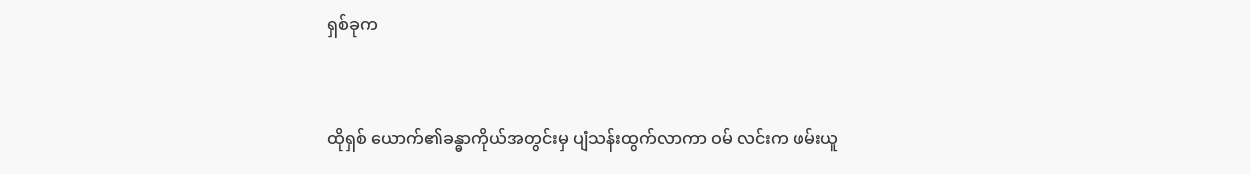ရှစ်ခုက


ထိုရှစ် ယောက်၏ခန္ဓာကိုယ်အတွင်းမှ ပျံသန်းထွက်လာကာ ဝမ် လင်းက ဖမ်းယူ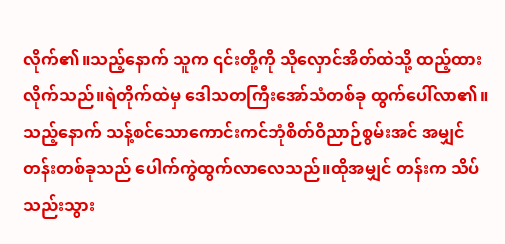လိုက်၏။သည့်နောက် သူက ၎င်းတို့ကို သိုလှောင်အိတ်ထဲသို့ ထည့်ထားလိုက်သည်။ရဲတိုက်ထဲမှ ဒေါသတကြီးအော်သံတစ်ခု ထွက်ပေါ်လာ၏။သည့်နောက် သန့်စင်သောကောင်းကင်ဘုံစိတ်ဝိညာဉ်စွမ်းအင် အမျှင် တန်းတစ်ခုသည် ပေါက်ကွဲထွက်လာလေသည်။ထိုအမျှင် တန်းက သိပ်သည်းသွား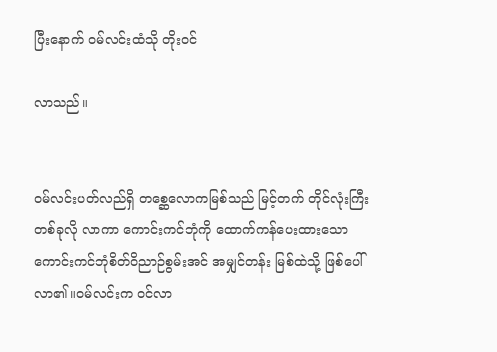ပြီးနောက် ဝမ်လင်းထံသို တိုးဝင်

လာသည်။


ဝမ်လင်းပတ်လည်ရှိ တစ္ဆေလောကမြစ်သည် မြင့်တက် တိုင်လုံးကြီးတစ်ခုလို လာကာ ကောင်းကင်ဘုံကို ထောက်ကန်ပေးထားသော ကောင်းကင်ဘုံစိတ်ဝိညာဉ်စွမ်းအင် အမျှင်တန်း မြစ်ထဲသို့ ဖြစ်ပေါ်လာ၏။ဝမ်လင်းက ဝင်လာ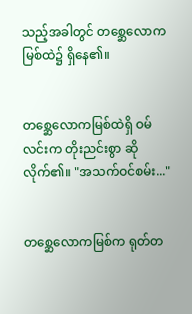သည့်အခါတွင် တစ္ဆေလောကမြစ်ထဲ၌ ရှိနေ၏။


တစ္ဆေလောကမြစ်ထဲရှိ ဝမ်လင်းက တိုးညင်းစွာ ဆို လိုက်၏။ "အသက်ဝင်စမ်း..."


တစ္ဆေလောကမြစ်က ရုတ်တ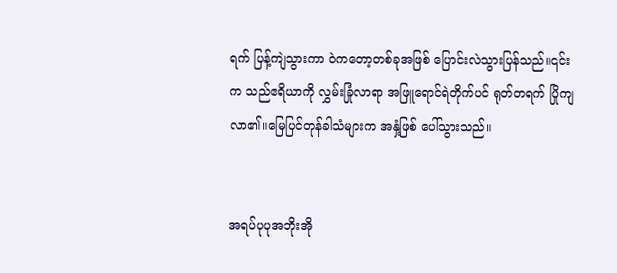ရက် ပြန့်ကျဲသွားကာ ဝဲကတော့တစ်ခုအဖြစ် ပြောင်းလဲသွားပြန်သည်။၎င်းက သည်ဧရိယာကို လွှမ်းခြုံလာရာ အဖြူရောင်ရဲတိုက်ပင် ရုတ်တရက် ပြိုကျလာ၏။မြေပြင်တုန်ခါသံများက အနှံ့ဖြစ် ပေါ်သွားသည်။


အရပ်ပုပုအဘိုးအို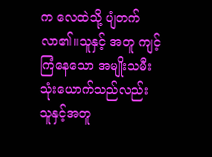က လေထဲသို့ ပျံတက်လာ၏။သူနှင့် အတူ ကျင့်ကြံနေသော အမျိုးသမီးသုံးယောက်သည်လည်း သူနှင့်အတူ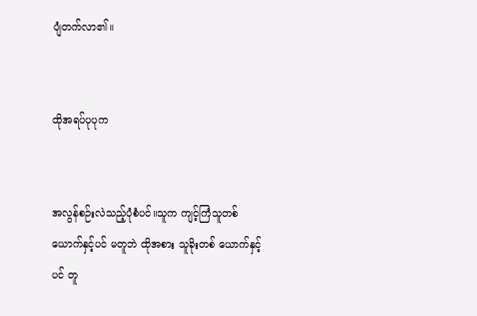ပျံတက်လာ၏။


ထိုအရပ်ပုပုက


အလွန်စဉ်းလဲသည့်ပုံစံပင်။သူက ကျင့်ကြံသူတစ်ယောက်နှင့်ပင် မတူဘဲ ထိုအစား သူခိုးတစ် ယောက်နှင့်ပင် တူ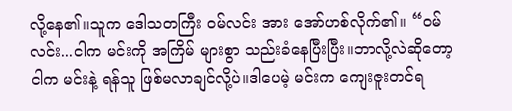လို့နေ၏။သူက ဒေါသတကြီး ဝမ်လင်း အား အော်ဟစ်လိုက်၏။ “ဝမ်လင်း...ငါက မင်းကို အကြိမ် များစွာ သည်းခံနေပြီးပြီး။ဘာလို့လဲဆိုတော့ ငါက မင်းနဲ့ ရန်သူ ဖြစ်မလာချင်လို့ပဲ။ဒါပေမဲ့ မင်းက ကျေးဇူးတင်ရ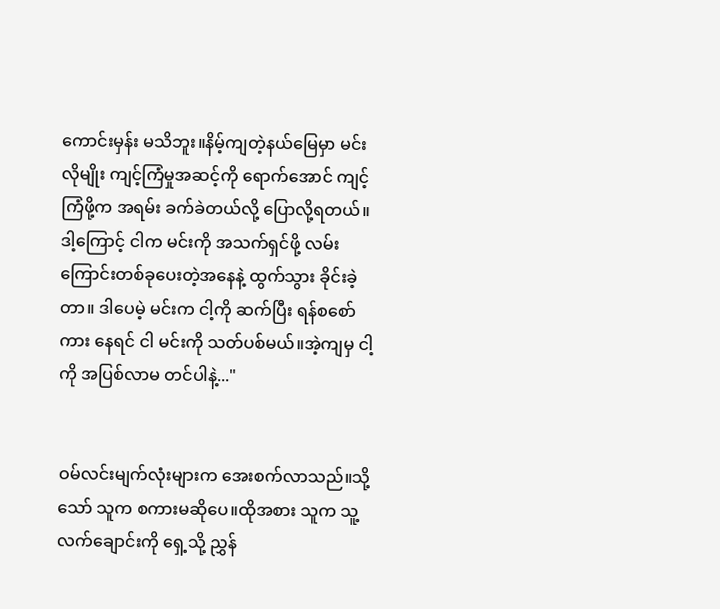ကောင်းမှန်း မသိဘူး။နိမ့်ကျတဲ့နယ်မြေမှာ မင်းလိုမျိုး ကျင့်ကြံမှုအဆင့်ကို ရောက်အောင် ကျင့်ကြံဖို့က အရမ်း ခက်ခဲတယ်လို့ ပြောလို့ရတယ်။ဒါ့ကြောင့် ငါက မင်းကို အသက်ရှင်ဖို့ လမ်းကြောင်းတစ်ခုပေးတဲ့အနေနဲ့ ထွက်သွား ခိုင်းခဲ့တာ။ ဒါပေမဲ့ မင်းက ငါ့ကို ဆက်ပြီး ရန်စစော်ကား နေရင် ငါ မင်းကို သတ်ပစ်မယ်။အဲ့ကျမှ ငါ့ကို အပြစ်လာမ တင်ပါနဲ့..."


ဝမ်လင်းမျက်လုံးများက အေးစက်လာသည်။သို့သော် သူက စကားမဆိုပေ။ထိုအစား သူက သူ့လက်ချောင်းကို ရှေ့သို့ ညွှန်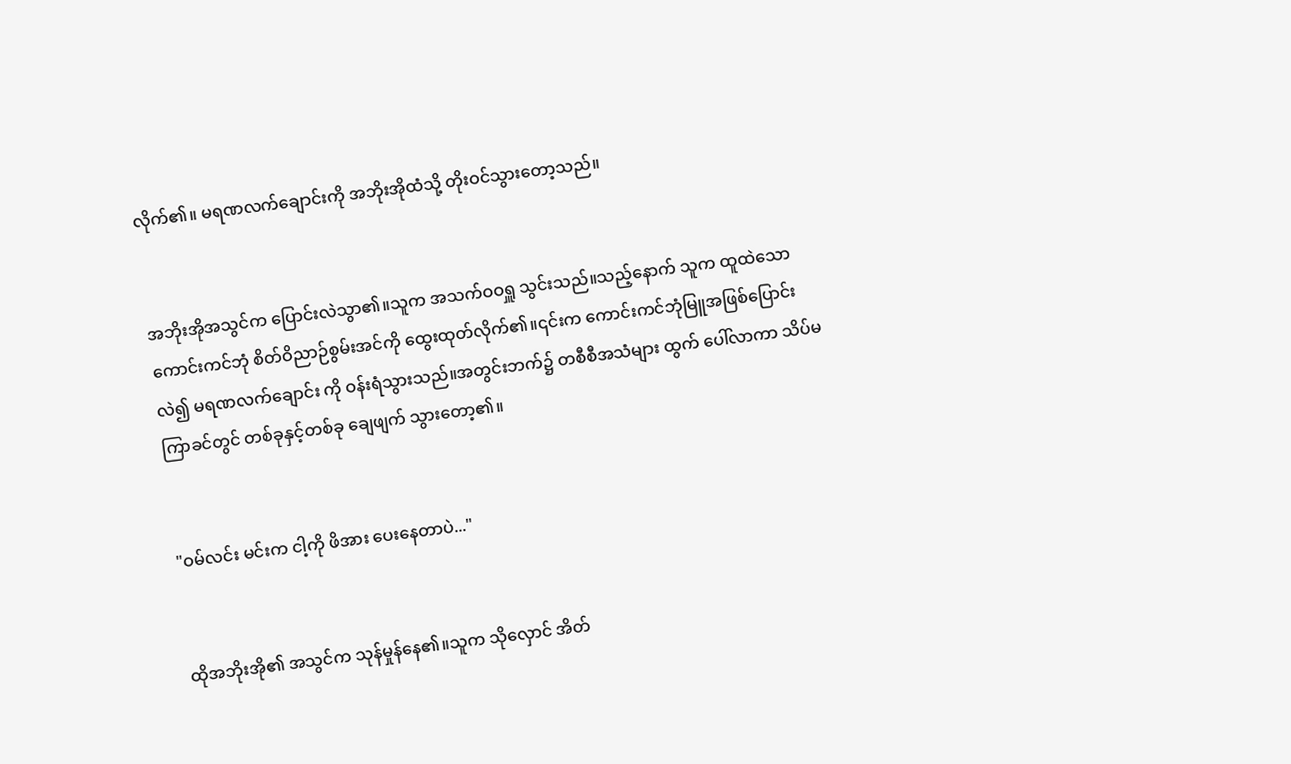လိုက်၏။ မရဏလက်ချောင်းကို အဘိုးအိုထံသို့ တိုးဝင်သွားတော့သည်။


အဘိုးအိုအသွင်က ပြောင်းလဲသွာ၏။သူက အသက်ဝဝရှူ သွင်းသည်။သည့်နောက် သူက ထူထဲသော ကောင်းကင်ဘုံ စိတ်ဝိညာဉ်စွမ်းအင်ကို ထွေးထုတ်လိုက်၏။၎င်းက ကောင်းကင်ဘုံမြူအဖြစ်ပြောင်းလဲ၍ မရဏလက်ချောင်း ကို ဝန်းရံသွားသည်။အတွင်းဘက်၌ တစီစီအသံများ ထွက် ပေါ်လာကာ သိပ်မကြာခင်တွင် တစ်ခုနှင့်တစ်ခု ချေဖျက် သွားတော့၏။


"ဝမ်လင်း မင်းက ငါ့ကို ဖိအား ပေးနေတာပဲ..."


ထိုအဘိုးအို၏ အသွင်က သုန်မှုန်နေ၏။သူက သိုလှောင် အိတ်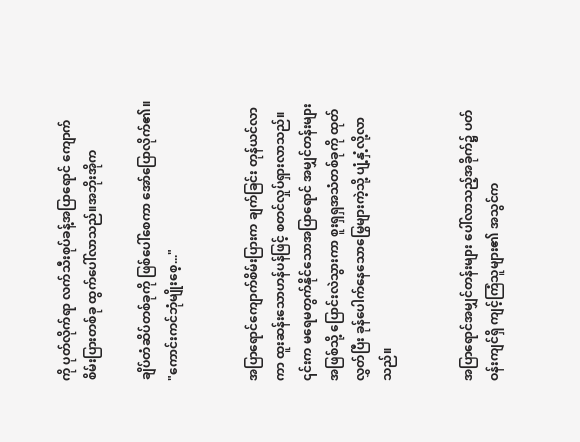ကို ပုတ်လိုက်ရာ လက်သီးစုပ်ခန့်အပြာရောင် ကျောက်စိမ်းပြားတစ်ခု ထွက်ပေါ်လာသည်။အဘိုးအိုက

ချိပ်တံဆိပ်တစ်ခုကို ဖြစ်ပေါ်စေကာ အော်ပြောလိုက်၏။ "ကောင်းကင်ဘုံမျိုးစေ့..."


အပြာရောင်ကျောက်စိမ်းပြားက ချက်ခြင်း တုန်ယင်လာ ကာ ထူးဆန်းသောဟန်ပန်ဖြင့် စတင်လှုပ်ရှားလာသည်။ ၎င်းက မရေမတွက်နိုင်သောအပြာရောင် အမျှင်တန်းများ အဖြစ်သို့ ပြောင်းလဲသွားကာ စူးရှရှအသံတစ်ခုကို ထုတ် လွှတ်ပြီး ခုန်ပေါက်နေသောမြွေများကဲ့သို့ ပျံ့နှံ့လို့လာသည်။


အပြာရောင်အမျှင်တန်းများ ပေါ်လာသည့်အခိုက်၌ ပတ်ဝန်းကျင်ရှိ ကျင့်ကြံသူများ၏ အသွင်က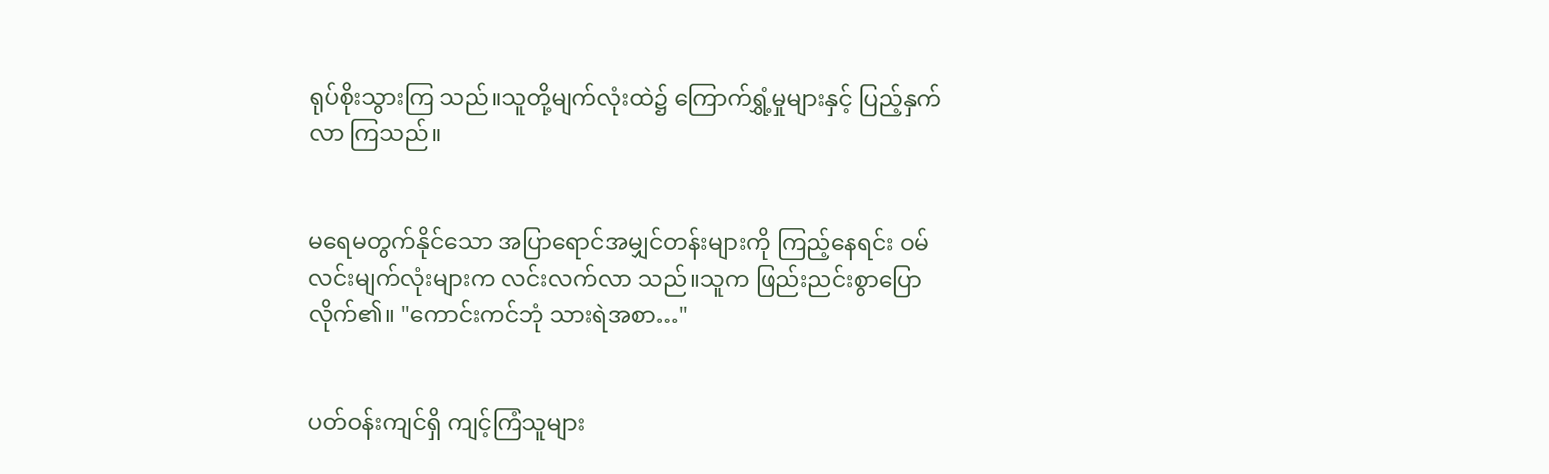ရုပ်စိုးသွားကြ သည်။သူတို့မျက်လုံးထဲ၌ ကြောက်ရွှံ့မှုများနှင့် ပြည့်နှက်လာ ကြသည်။


မရေမတွက်နိုင်သော အပြာရောင်အမျှင်တန်းများကို ကြည့်နေရင်း ဝမ်လင်းမျက်လုံးများက လင်းလက်လာ သည်။သူက ဖြည်းညင်းစွာပြောလိုက်၏။ "ကောင်းကင်ဘုံ သားရဲအစာ…"


ပတ်ဝန်းကျင်ရှိ ကျင့်ကြံသူများ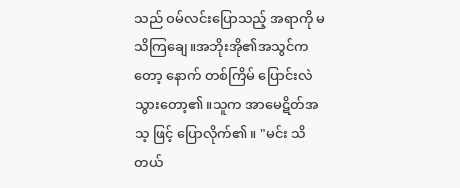သည် ဝမ်လင်းပြောသည့် အရာကို မသိကြချေ။အဘိုးအို၏အသွင်ကတော့ နောက် တစ်ကြိမ် ပြောင်းလဲသွားတော့၏။သူက အာမေဋိတ်အသ့ ဖြင့် ပြောလိုက်၏။ "မင်း သိတယ်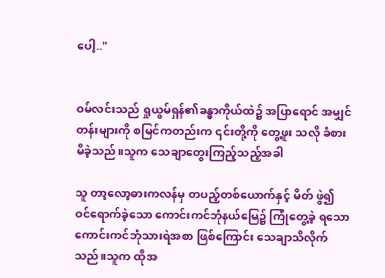ပေါ့.."


ဝမ်လင်းသည် ရှုယွမ်ရှန်၏ခန္ဓာကိုယ်ထဲ၌ အပြာရောင် အမျှင်တန်းများကို စမြင်ကတည်းက ၎င်းတို့ကို တွေ့ဖူး သလို ခံစားမိခဲ့သည်။သူက သေချာတွေးကြည့်သည့်အခါ

သူ တာ့လော့ဓားကလန်မှ တပည့်တစ်ယောက်နှင့် မိတ် ဖွဲ၍ ဝင်ရောက်ခဲ့သော ကောင်းကင်ဘုံနယ်မြေ၌ ကြုံတွေ့ခဲ့ ရသော ကောင်းကင်ဘုံသားရဲအစာ ဖြစ်ကြောင်း သေချာသိလိုက်သည်။သူက ထိုအ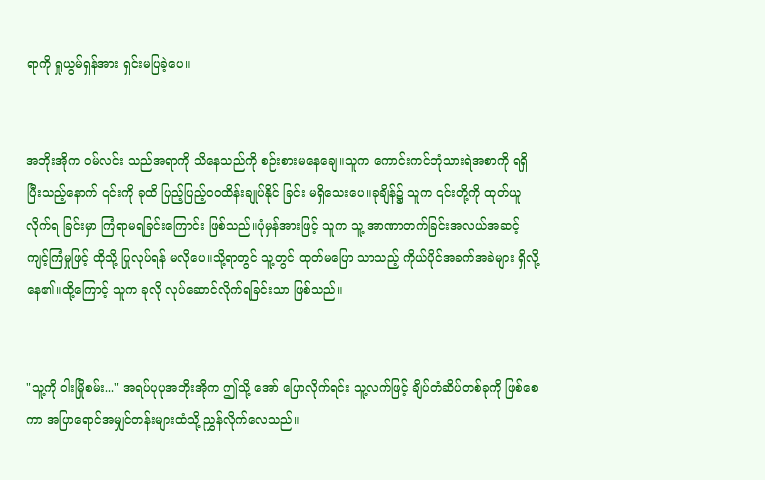ရာကို ရှုယွမ်ရှန်အား ရှင်းမပြခဲ့ပေ။


အဘိုးအိုက ဝမ်လင်း သည်အရာကို သိနေသည်ကို စဉ်းစားမနေချေ။သူက ကောင်းကင်ဘုံသားရဲအစာကို ရရှိပြီးသည့်နောက် ၎င်းကို ခုထိ ပြည့်ပြည့်ဝဝထိန်းချုပ်နိုင် ခြင်း မရှိသေးပေ။ခုချိန်၌ သူက ၎င်းတို့ကို ထုတ်ယူလိုက်ရ ခြင်းမှာ ကြံရာမရခြင်းကြောင်း ဖြစ်သည်။ပုံမှန်အားဖြင့် သူက သူ့ အာဏာတက်ခြင်းအလယ်အဆင့်ကျင့်ကြံမှုဖြင့် ထိုသို့ ပြုလုပ်ရန် မလိုပေ။သို့ရာတွင် သူ့တွင် ထုတ်မပြော သာသည့် ကိုယ်ပိုင်အခက်အခဲများ ရှိလို့နေ၏။ထို့ကြောင့် သူက ခုလို လုပ်ဆောင်လိုက်ရခြင်းသာ ဖြစ်သည်။


"သူ့ကို ဝါးမြိုစမ်း..." အရပ်ပုပုအဘိုးအိုက ဤသို့ အော် ပြောလိုက်ရင်း သူ့လက်ဖြင့် ချိပ်တံဆိပ်တစ်ခုကို ဖြစ်စေ ကာ အပြာရောင်အမျှင်တန်းများထံသို့ ညွှန်လိုက်လေသည်။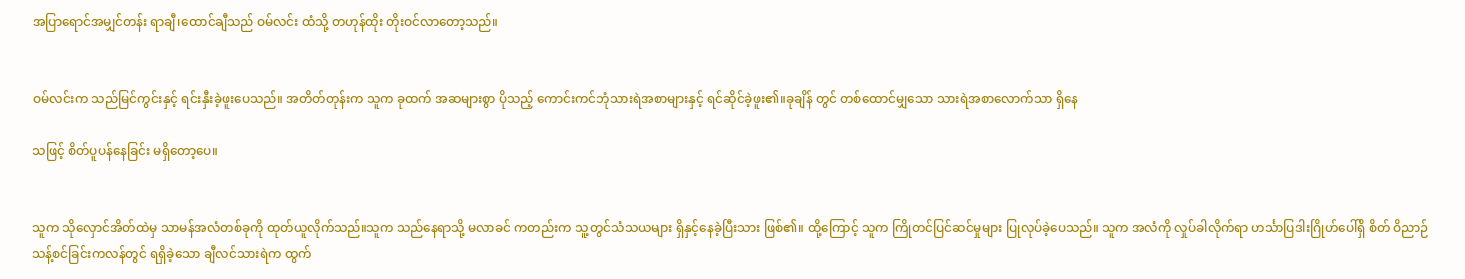အပြာရောင်အမျှင်တန်း ရာချီ၊ထောင်ချီသည် ဝမ်လင်း ထံသို့ တဟုန်ထိုး တိုးဝင်လာတော့သည်။


ဝမ်လင်းက သည်မြင်ကွင်းနှင့် ရင်းနှီးခဲ့ဖူးပေသည်။ အတိတ်တုန်းက သူက ခုထက် အဆများစွာ ပိုသည့် ကောင်းကင်ဘုံသားရဲအစာများနှင့် ရင်ဆိုင်ခဲ့ဖူး၏။ခုချိန် တွင် တစ်ထောင်မျှသော သားရဲအစာလောက်သာ ရှိနေ

သဖြင့် စိတ်ပူပန်နေခြင်း မရှိတော့ပေ။


သူက သိုလှောင်အိတ်ထဲမှ သာမန်အလံတစ်ခုကို ထုတ်ယူလိုက်သည်။သူက သည်နေရာသို့ မလာခင် ကတည်းက သူ့တွင်သံသယများ ရှိနှင့်နေခဲ့ပြီးသား ဖြစ်၏။ ထို့ကြောင့် သူက ကြိုတင်ပြင်ဆင်မှုများ ပြုလုပ်ခဲ့ပေသည်။ သူက အလံကို လှုပ်ခါလိုက်ရာ ဟင်္သာပြဒါးဂြိုဟ်ပေါ်ရှိ စိတ် ဝိညာဉ်သန့်စင်ခြင်းကလန်တွင် ရရှိခဲ့သော ချီလင်သားရဲက ထွက်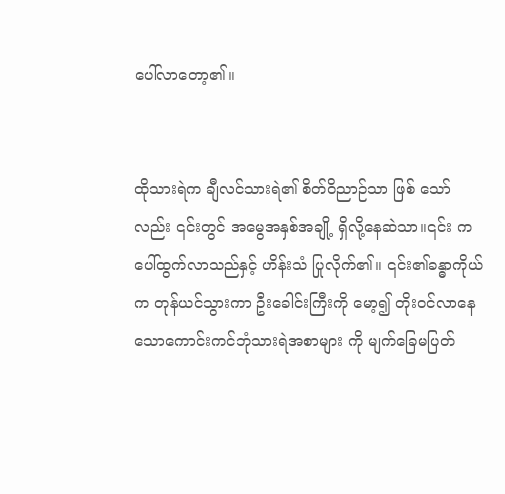ပေါ်လာတော့၏။


ထိုသားရဲက ချီလင်သားရဲ၏ စိတ်ဝိညာဉ်သာ ဖြစ် သော်လည်း ၎င်းတွင် အမွေအနှစ်အချို့ ရှိလို့နေဆဲသာ။၎င်း က ပေါ်ထွက်လာသည်နှင့် ဟိန်းသံ ပြုလိုက်၏။ ၎င်း၏ခန္ဓာကိုယ်က တုန်ယင်သွားကာ ဦးခေါင်းကြီးကို မော့၍ တိုးဝင်လာနေသောကောင်းကင်ဘုံသားရဲအစာများ ကို မျက်ခြေမပြတ်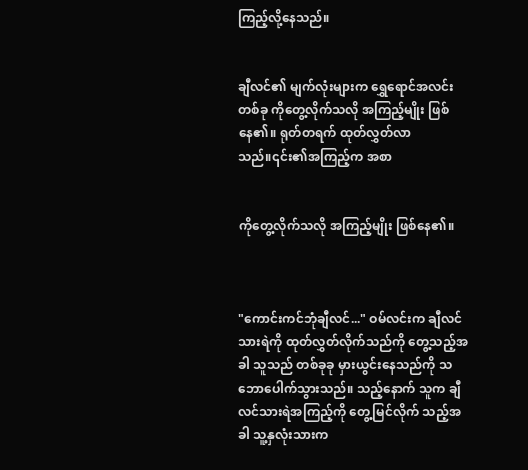ကြည့်လို့နေသည်။


ချီလင်၏ မျက်လုံးများက ရွှေရောင်အလင်းတစ်ခု ကိုတွေ့လိုက်သလို အကြည့်မျိုး ဖြစ်နေ၏။ ရုတ်တရက် ထုတ်လွှတ်လာသည်။၎င်း၏အကြည့်က အစာ


ကိုတွေ့လိုက်သလို အကြည့်မျိုး ဖြစ်နေ၏။



"ကောင်းကင်ဘုံချီလင်..." ဝမ်လင်းက ချီလင်သားရဲကို ထုတ်လွှတ်လိုက်သည်ကို တွေ့သည့်အခါ သူသည် တစ်ခုခု မှားယွင်းနေသည်ကို သဘောပေါက်သွားသည်။ သည့်နောက် သူက ချီလင်သားရဲအကြည့်ကို တွေ့မြင်လိုက် သည့်အခါ သူ့နှလုံးသားက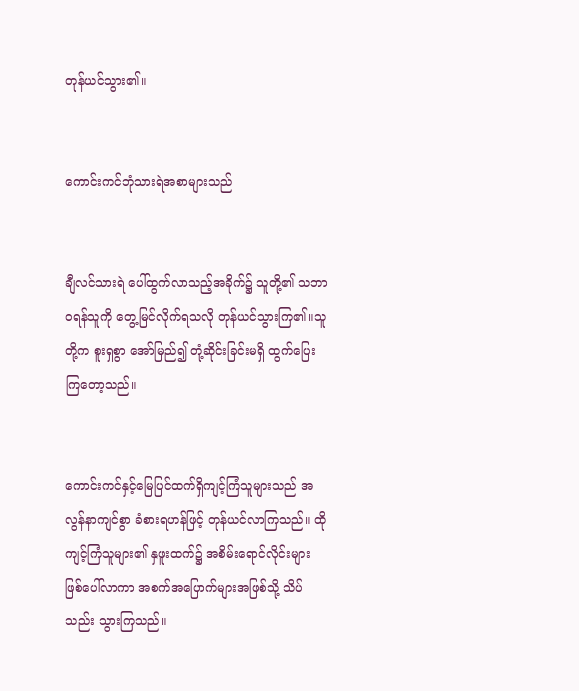တုန်ယင်သွား၏။


ကောင်းကင်ဘုံသားရဲအစာများသည်


ချီလင်သားရဲ ပေါ်ထွက်လာသည့်အခိုက်၌ သူတို့၏ သဘာဝရန်သူကို တွေ့မြင်လိုက်ရသလို တုန်ယင်သွားကြ၏။သူတို့က စူးရှစွာ အော်မြည်၍ တုံ့ဆိုင်းခြင်းမရှိ ထွက်ပြေးကြတော့သည်။


ကောင်းကင်နှင့်မြေပြင်ထက်ရှိကျင့်ကြံသူများသည် အလွန်နာကျင်စွာ ခံစားရဟန်ဖြင့် တုန်ယင်လာကြသည်။ ထိုကျင့်ကြံသူများ၏ နှဖူးထက်၌ အစိမ်းရောင်လိုင်းများ ဖြစ်ပေါ်လာကာ အစက်အပြောက်များအဖြစ်သို့ သိပ်သည်း သွားကြသည်။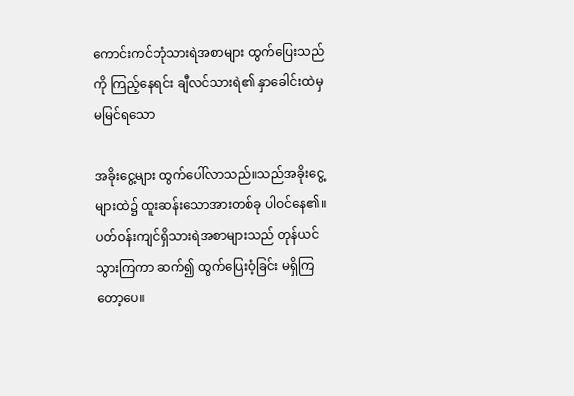ကောင်းကင်ဘုံသားရဲအစာများ ထွက်ပြေးသည်ကို ကြည့်နေရင်း ချီလင်သားရဲ၏ နှာခေါင်းထဲမှ မမြင်ရသော

အခိုးငွေ့များ ထွက်ပေါ်လာသည်။သည်အခိုးငွေ့များထဲ၌ ထူးဆန်းသောအားတစ်ခု ပါဝင်နေ၏။ပတ်ဝန်းကျင်ရှိသားရဲအစာများသည် တုန်ယင်သွားကြကာ ဆက်၍ ထွက်ပြေးဝံ့ခြင်း မရှိကြတော့ပေ။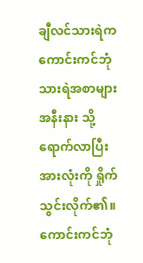ချီလင်သားရဲက ကောင်းကင်ဘုံသားရဲအစာများအနီးနား သို့ ရောက်လာပြီး အားလုံးကို ရှိုက်သွင်းလိုက်၏။ ကောင်းကင်ဘုံ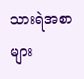သားရဲအစာများ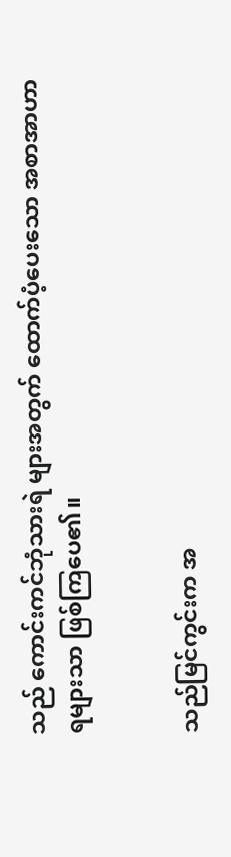သည် ကောင်းကင်ဘုံသားရဲ များအတွက် ထောက်ပံ့ပေးသော အစာအာဟာရများသာ ဖြစ်ကြပေ၏။


သည်မြင်ကွင်းက အ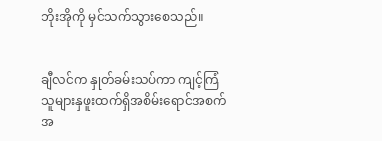ဘိုးအိုကို မှင်သက်သွားစေသည်။


ချီလင်က နှုတ်ခမ်းသပ်ကာ ကျင့်ကြံသူများနှဖူးထက်ရှိအစိမ်းရောင်အစက်အ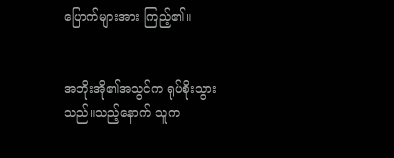ပြောက်များအား ကြည့်၏။


အဘိုးအို၏အသွင်က ရုပ်စိုးသွားသည်။သည့်နောက် သူက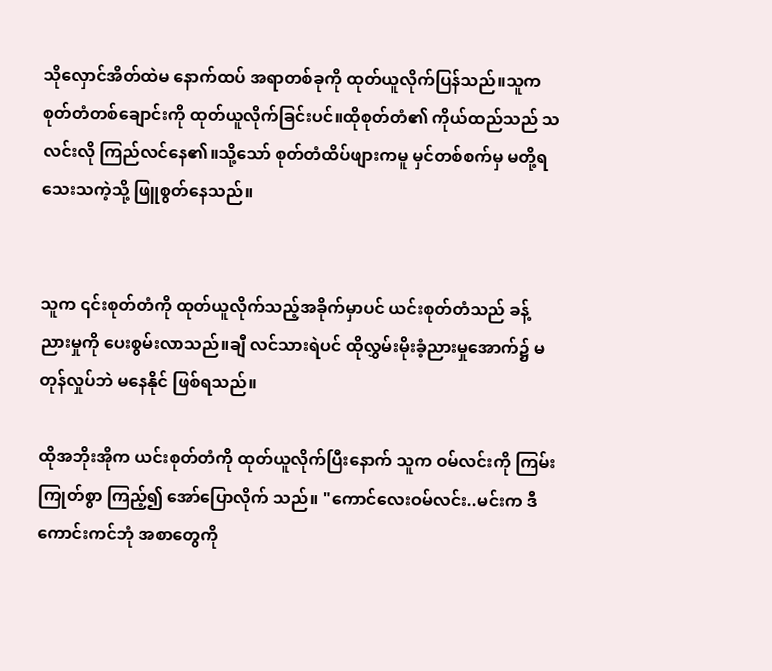သိုလှောင်အိတ်ထဲမ နောက်ထပ် အရာတစ်ခုကို ထုတ်ယူလိုက်ပြန်သည်။သူက စုတ်တံတစ်ချောင်းကို ထုတ်ယူလိုက်ခြင်းပင်။ထိုစုတ်တံ၏ ကိုယ်ထည်သည် သလင်းလို ကြည်လင်နေ၏။သို့သော် စုတ်တံထိပ်ဖျားကမူ မှင်တစ်စက်မှ မတို့ရသေးသကဲ့သို့ ဖြူစွတ်နေသည်။


သူက ၎င်းစုတ်တံကို ထုတ်ယူလိုက်သည့်အခိုက်မှာပင် ယင်းစုတ်တံသည် ခန့်ညားမှုကို ပေးစွမ်းလာသည်။ချီ လင်သားရဲပင် ထိုလွှမ်းမိုးခံ့ညားမှုအောက်၌ မတုန်လှုပ်ဘဲ မနေနိုင် ဖြစ်ရသည်။

ထိုအဘိုးအိုက ယင်းစုတ်တံကို ထုတ်ယူလိုက်ပြီးနောက် သူက ဝမ်လင်းကို ကြမ်းကြုတ်စွာ ကြည့်၍ အော်ပြောလိုက် သည်။ "ကောင်လေးဝမ်လင်း..မင်းက ဒီကောင်းကင်ဘုံ အစာတွေကို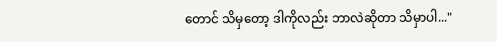တောင် သိမှတော့ ဒါကိုလည်း ဘာလဲဆိုတာ သိမှာပါ..."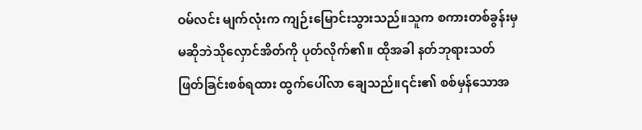ဝမ်လင်း မျက်လုံးက ကျဉ်းမြောင်းသွားသည်။သူက စကားတစ်ခွန်းမှမဆိုဘဲသိုလှောင်အိတ်ကို ပုတ်လိုက်၏။ ထိုအခါ နတ်ဘုရားသတ်ဖြတ်ခြင်းစစ်ရထား ထွက်ပေါ်လာ ချေသည်။၎င်း၏ စစ်မှန်သောအ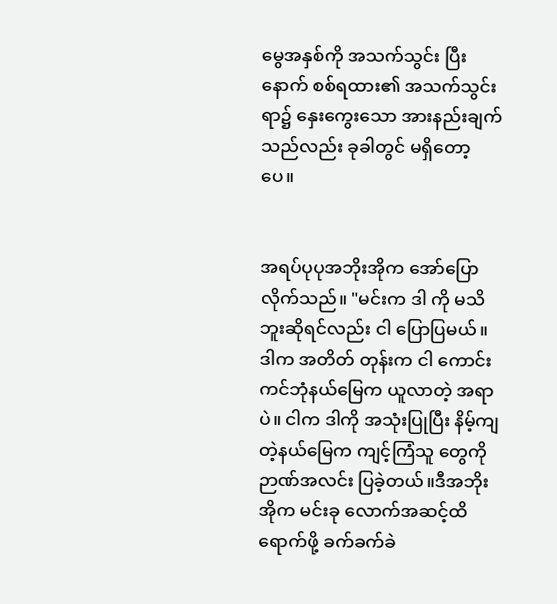မွေအနှစ်ကို အသက်သွင်း ပြီးနောက် စစ်ရထား၏ အသက်သွင်းရာ၌ နှေးကွေးသော အားနည်းချက်သည်လည်း ခုခါတွင် မရှိတော့ပေ။


အရပ်ပုပုအဘိုးအိုက အော်ပြောလိုက်သည်။ "မင်းက ဒါ ကို မသိဘူးဆိုရင်လည်း ငါ ပြောပြမယ်။ဒါက အတိတ် တုန်းက ငါ ကောင်းကင်ဘုံနယ်မြေက ယူလာတဲ့ အရာပဲ။ ငါက ဒါကို အသုံးပြုပြီး နိမ့်ကျတဲ့နယ်မြေက ကျင့်ကြံသူ တွေကို ဉာဏ်အလင်း ပြခဲ့တယ်။ဒီအဘိုးအိုက မင်းခု လောက်အဆင့်ထိ ရောက်ဖို့ ခက်ခက်ခဲ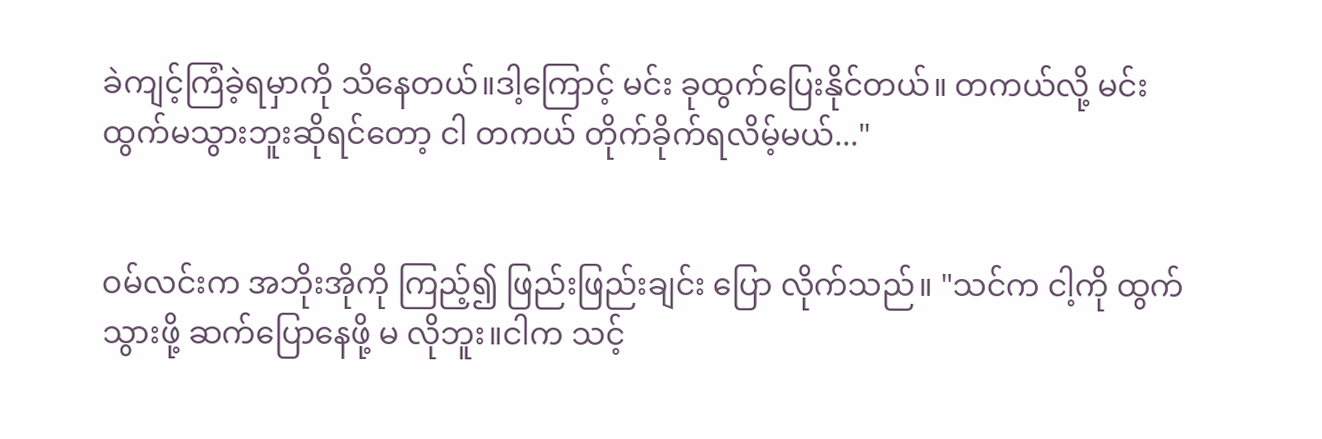ခဲကျင့်ကြံခဲ့ရမှာကို သိနေတယ်။ဒါ့ကြောင့် မင်း ခုထွက်ပြေးနိုင်တယ်။ တကယ်လို့ မင်း ထွက်မသွားဘူးဆိုရင်တော့ ငါ တကယ် တိုက်ခိုက်ရလိမ့်မယ်..."


ဝမ်လင်းက အဘိုးအိုကို ကြည့်၍ ဖြည်းဖြည်းချင်း ပြော လိုက်သည်။ "သင်က ငါ့ကို ထွက်သွားဖို့ ဆက်ပြောနေဖို့ မ လိုဘူး။ငါက သင့်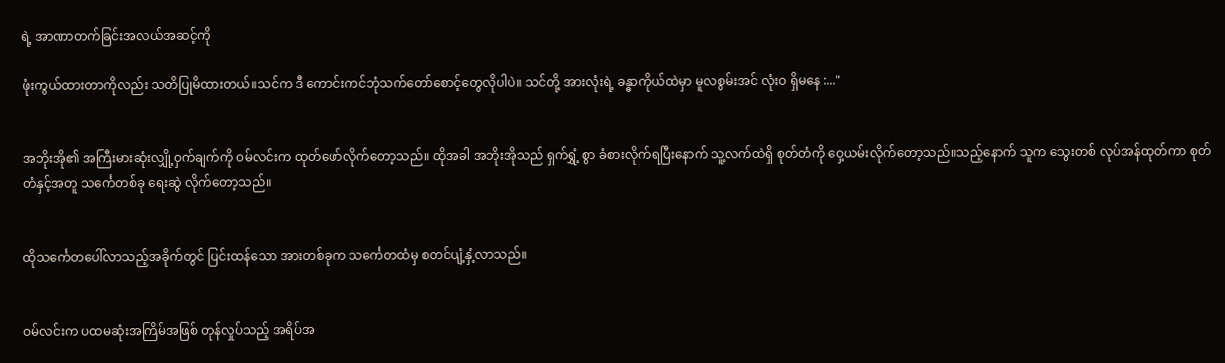ရဲ့ အာဏာတက်ခြင်းအလယ်အဆင့်ကို

ဖုံးကွယ်ထားတာကိုလည်း သတိပြုမိထားတယ်။သင်က ဒီ ကောင်းကင်ဘုံသက်တော်စောင့်တွေလိုပါပဲ။ သင်တို့ အားလုံးရဲ့ ခန္ဓာကိုယ်ထဲမှာ မူလစွမ်းအင် လုံးဝ ရှိမနေ :..."


အဘိုးအို၏ အကြီးမားဆုံးလျှို့ဝှက်ချက်ကို ဝမ်လင်းက ထုတ်ဖော်လိုက်တော့သည်။ ထိုအခါ အဘိုးအိုသည် ရှက်ရွှံ့ စွာ ခံစားလိုက်ရပြီးနောက် သူ့လက်ထဲရှိ စုတ်တံကို ဝှေ့ယမ်းလိုက်တော့သည်။သည့်နောက် သူက သွေးတစ် လုပ်အန်ထုတ်ကာ စုတ်တံနှင့်အတူ သင်္ကေတစ်ခု ရေးဆွဲ လိုက်တော့သည်။


ထိုသင်္ကေတပေါ်လာသည့်အခိုက်တွင် ပြင်းထန်သော အားတစ်ခုက သင်္ကေတထံမှ စတင်ပျံ့နှံ့လာသည်။


ဝမ်လင်းက ပထမဆုံးအကြိမ်အဖြစ် တုန်လှုပ်သည့် အရိပ်အ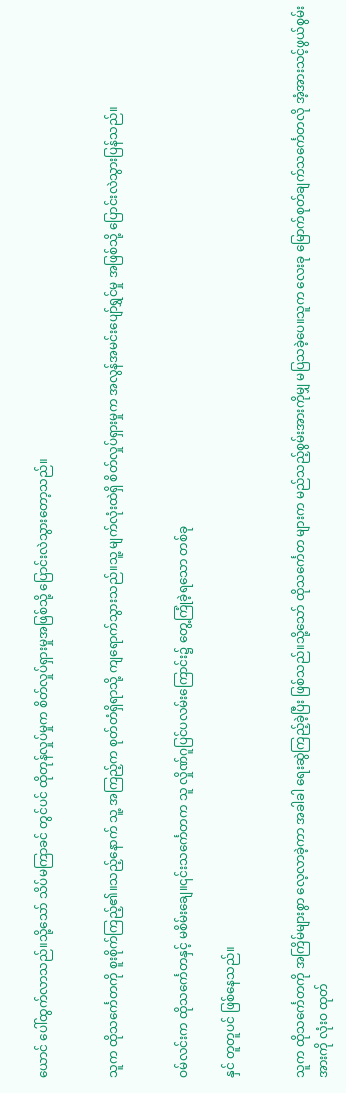ယောင် ပေါ်ထွက်လာသည်။သို့သော် သိပ်မကြာခင် တွင်ပင် ထိုတုန်လှုပ်မှုက စိတ်လှုပ်ရှားမှုအဖြစ်သို့ ပြောင်းလဲသွားတော့သည်။


သူက ထိုသင်္ကေတကို စူးစိုက်ကြည့်၏။သည့်နောက် သူ့ အကြည့်က စုတ်တံရှိရာသို့ ကျရောက်သွားသည်။သူ့ မျက်လုံးထဲရှိ စိတ်လှုပ်ရှားမှုက အလွန်အမင်းပျော်ရွှင်မှု အဖြစ်သို့ ပြောင်းလဲသွားပြန်သည်။


ဝမ်လင်းက ထိုသင်္ကေတနှင့် မစိမ်းချေ။၎င်းသင်္ကေတက သူ လှိုဏ်ဂူပြင်ပလမ်းကြောင်း၌ တွေ့ကြုံခဲ့ရသော တစ်ခု

နှင် တူတူပင် ဖြစ်နေသည်။


သူက ထိုသင်္ကေတကို အကြိမ်များစွာ လေ့လာခဲ့ကာ အခါခါ ရေးဆွဲကြည့်ခဲ့ပြီး ဖြစ်သည်။သို့သော် ထိုသင်္ကေတ များက မည်သည့်စွမ်းအားကိုမျှ မပြသခဲ့ပေ။သူက လေးခု မြောက်စုတ်ချက်သင်္ကေတလို အံ့အားသင့်ဖွယ်စွမ်းအားကို လုံးဝ ထုတ်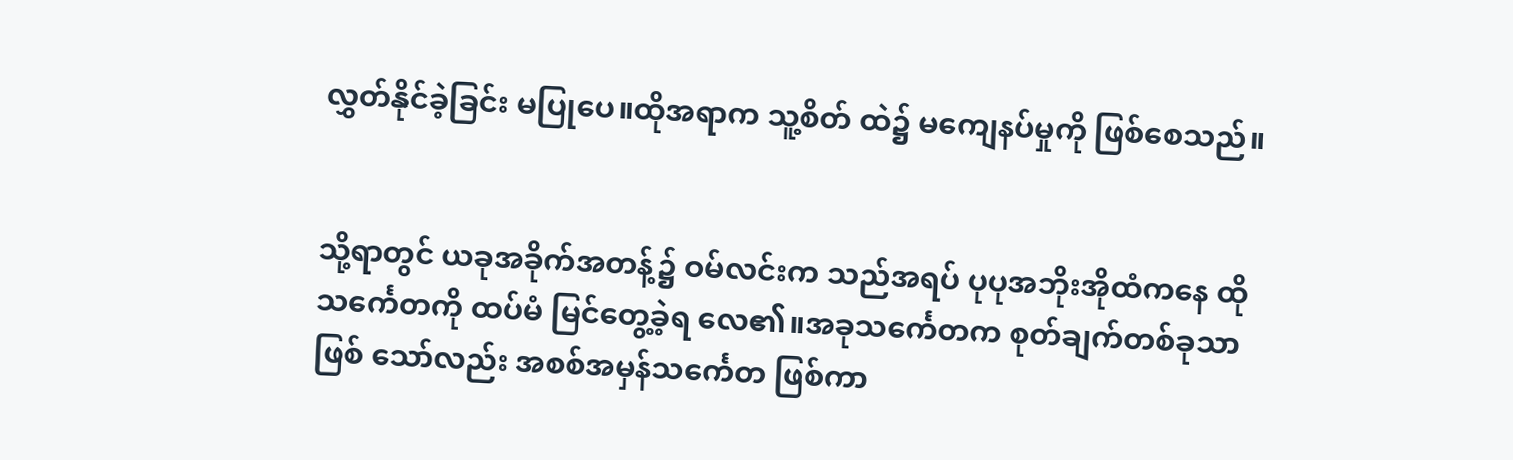လွှတ်နိုင်ခဲ့ခြင်း မပြုပေ။ထိုအရာက သူ့စိတ် ထဲ၌ မကျေနပ်မှုကို ဖြစ်စေသည်။


သို့ရာတွင် ယခုအခိုက်အတန့်၌ ဝမ်လင်းက သည်အရပ် ပုပုအဘိုးအိုထံကနေ ထိုသင်္ကေတကို ထပ်မံ မြင်တွေ့ခဲ့ရ လေ၏။အခုသင်္ကေတက စုတ်ချက်တစ်ခုသာ ဖြစ် သော်လည်း အစစ်အမှန်သင်္ကေတ ဖြစ်ကာ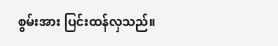စွမ်းအား ပြင်းထန်လှသည်။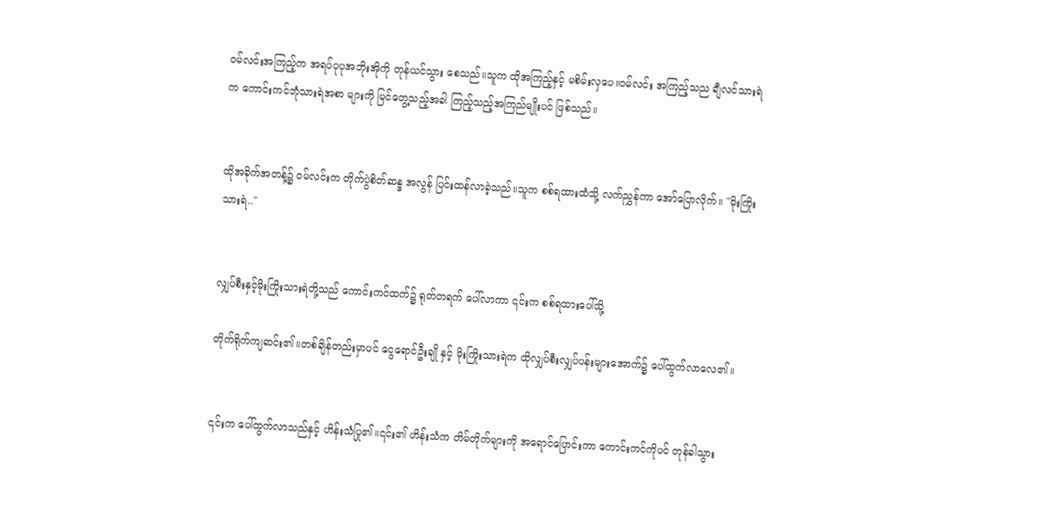ဝမ်လင်းအကြည့်က အရပ်ပုပုအဘိုးအိုကို တုန်ယင်သွား စေသည်။သူက ထိုအကြည့်နှင့် မစိမ်းလှပေ။ဝမ်လင်း အကြည့်သည ချီလင်သားရဲက ကောင်းကင်ဘုံသားရဲအစာ များကို မြင်တွေ့သည့်အခါ ကြည့်သည့်အကြည်မျိုးပင် ဖြစ်သည်။


ထိုအခိုက်အတန့်၌ ဝမ်လင်းက တိုက်ပွဲစိတ်ဆန္ဒ အလွန် ပြင်းထန်လာခဲ့သည်။သူက စစ်ရထားထံသို့ လက်ညွှန်ကာ အော်ပြောလိုက်။ "မိုးကြိုးသားရဲ.."


လျှပ်စီးနှင့်မိုးကြိုးသားရဲတို့သည် ကောင်းကင်ထက်၌ ရုတ်တရက် ပေါ်လာကာ ၎င်းက စစ်ရထားပေါ်သို့

တိုက်ရိုက်ကျဆင်း၏။တစ်ချိန်တည်းမှာပင် ငွေရောင်ဦးချို နှင့် မိုးကြိုးသားရဲက ထိုလျှပ်စီးလျှပ်ပန်းများအောက်၌ ပေါ်ထွက်လာလေ၏။


၎င်းက ပေါ်ထွက်လာသည်နှင့် ဟိန်းသံပြု၏။၎င်း၏ ဟိန်းသံက တိမ်တိုက်များကို အရောင်ပြောင်းကာ ကောင်းကင်ကိုပင် တုန်ခါသွား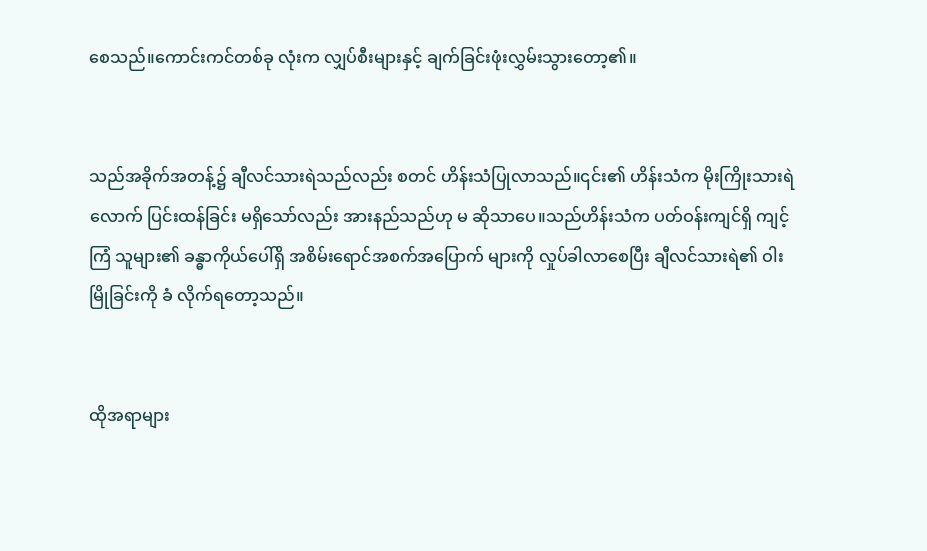စေသည်။ကောင်းကင်တစ်ခု လုံးက လျှပ်စီးများနှင့် ချက်ခြင်းဖုံးလွှမ်းသွားတော့၏။


သည်အခိုက်အတန့်၌ ချီလင်သားရဲသည်လည်း စတင် ဟိန်းသံပြုလာသည်။၎င်း၏ ဟိန်းသံက မိုးကြိုးသားရဲ လောက် ပြင်းထန်ခြင်း မရှိသော်လည်း အားနည်သည်ဟု မ ဆိုသာပေ။သည်ဟိန်းသံက ပတ်ဝန်းကျင်ရှိ ကျင့်ကြံ သူများ၏ ခန္ဓာကိုယ်ပေါ်ရှိ အစိမ်းရောင်အစက်အပြောက် များကို လှုပ်ခါလာစေပြီး ချီလင်သားရဲ၏ ဝါးမြိုခြင်းကို ခံ လိုက်ရတော့သည်။


ထိုအရာများ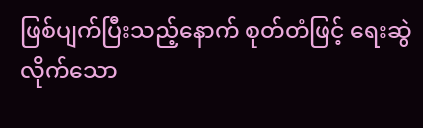ဖြစ်ပျက်ပြီးသည့်နောက် စုတ်တံဖြင့် ရေးဆွဲ လိုက်သော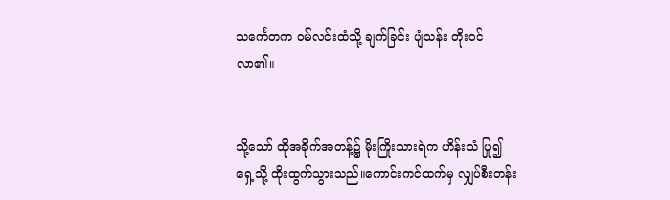သင်္ကေတက ဝမ်လင်းထံသို့ ချက်ခြင်း ပျံသန်း တိုးဝင်လာ၏။


သို့သော် ထိုအခိုက်အတန့်၌ မိုးကြိုးသားရဲက ဟိန်းသံ ပြု၍ ရှေ့သို့ ထိုးထွက်သွားသည်။ကောင်းကင်ထက်မှ လျှပ်စီးတန်း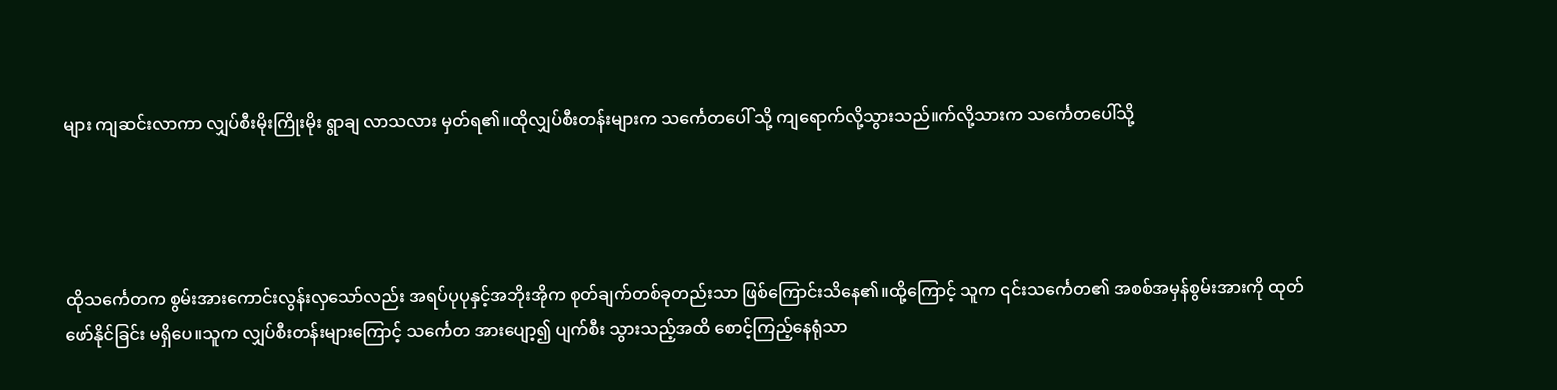များ ကျဆင်းလာကာ လျှပ်စီးမိုးကြိုးမိုး ရွာချ လာသလား မှတ်ရ၏။ထိုလျှပ်စီးတန်းများက သင်္ကေတပေါ် သို့ ကျရောက်လို့သွားသည်။က်လို့သားက သင်္ကေတပေါ်သို့




ထိုသင်္ကေတက စွမ်းအားကောင်းလွန်းလှသော်လည်း အရပ်ပုပုနှင့်အဘိုးအိုက စုတ်ချက်တစ်ခုတည်းသာ ဖြစ်ကြောင်းသိနေ၏။ထို့ကြောင့် သူက ၎င်းသင်္ကေတ၏ အစစ်အမှန်စွမ်းအားကို ထုတ်ဖော်နိုင်ခြင်း မရှိပေ။သူက လျှပ်စီးတန်းများကြောင့် သင်္ကေတ အားပျော့၍ ပျက်စီး သွားသည့်အထိ စောင့်ကြည့်နေရုံသာ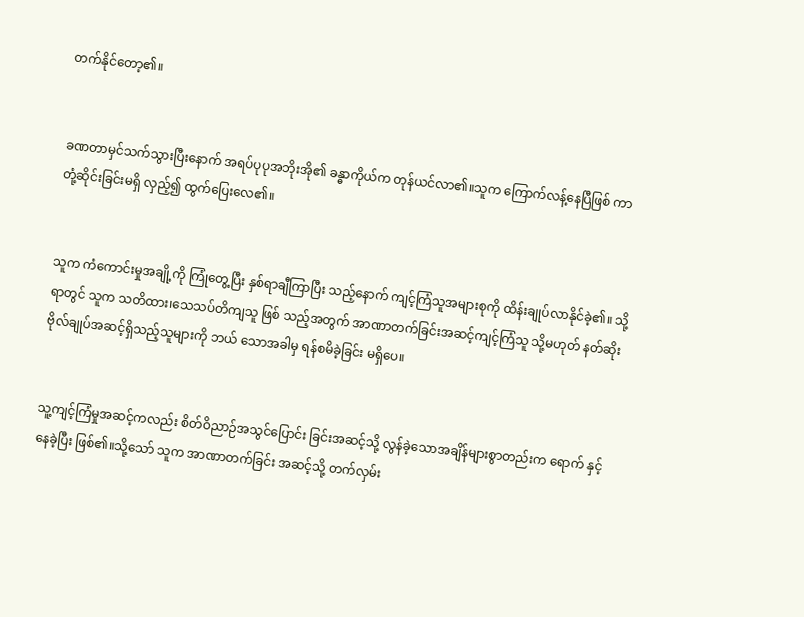တက်နိုင်တော့၏။


ခဏတာမှင်သက်သွားပြီးနောက် အရပ်ပုပုအဘိုးအို၏ ခန္ဓာကိုယ်က တုန်ယင်လာ၏။သူက ကြောက်လန့်နေပြီဖြစ် ကာ တုံ့ဆိုင်းခြင်းမရှိ လှည့်၍ ထွက်ပြေးလေ၏။


သူက ကံကောင်းမှုအချို့ကို ကြုံတွေ့ပြီး နှစ်ရာချီကြာပြီး သည့်နောက် ကျင့်ကြံသူအများစုကို ထိန်းချုပ်လာနိုင်ခဲ့၏။ သို့ရာတွင် သူက သတိထား၊သေသပ်တိကျသူ ဖြစ် သည့်အတွက် အာဏာတက်ခြင်းအဆင့်ကျင့်ကြံသူ သို့မဟုတ် နတ်ဆိုးဗိုလ်ချုပ်အဆင့်ရှိသည့်သူများကို ဘယ် သောအခါမှ ရန်စမိခဲ့ခြင်း မရှိပေ။


သူ့ကျင့်ကြံမှုအဆင့်ကလည်း စိတ်ဝိညာဉ်အသွင်ပြောင်း ခြင်းအဆင့်သို့ လွန်ခဲ့သောအချိန်များစွာတည်းက ရောက် နှင့်နေခဲ့ပြီး ဖြစ်၏။သို့သော် သူက အာဏာတက်ခြင်း အဆင့်သို့ တက်လှမ်း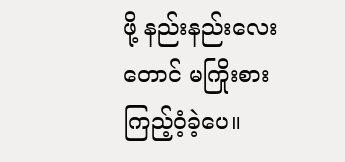ဖို့ နည်းနည်းလေးတောင် မကြိုးစား ကြည့်ဝံ့ခဲ့ပေ။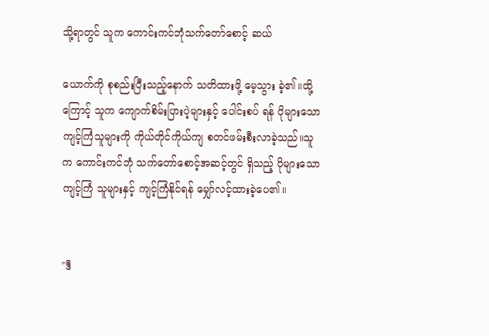သို့ရာတွင် သူက ကောင်းကင်ဘုံသက်တော်စောင့် ဆယ်

ယောက်ကို စုစည်းပြီးသည့်နောက် သတိထားဖို့ မေ့သွား ခဲ့၏။ထို့ကြောင့် သူက ကျောက်စိမ်းပြားပဲ့များနှင့် ပေါင်းစပ် ရန် ပိုများသော ကျင့်ကြံသူများကို ကိုယ်တိုင်ကိုယ်ကျ စတင်ဖမ်းစီးလာခဲ့သည်။သူက ကောင်းကင်ဘုံ သက်တော်စောင့်အဆင့်တွင် ရှိသည့် ပိုများသောကျင့်ကြံ သူများနှင့် ကျင့်ကြံနိုင်ရန် မျှော်လင့်ထားခဲ့ပေ၏။


"ဒီ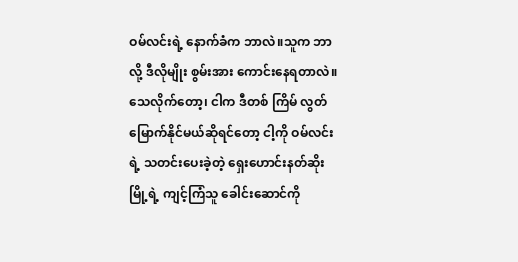ဝမ်လင်းရဲ့ နောက်ခံက ဘာလဲ။သူက ဘာလို့ ဒီလိုမျိုး စွမ်းအား ကောင်းနေရတာလဲ။သေလိုက်တော့၊ ငါက ဒီတစ် ကြိမ် လွတ်မြောက်နိုင်မယ်ဆိုရင်တော့ ငါ့ကို ဝမ်လင်းရဲ့ သတင်းပေးခဲ့တဲ့ ရှေးဟောင်းနတ်ဆိုးမြို့ရဲ့ ကျင့်ကြံသူ ခေါင်းဆောင်ကို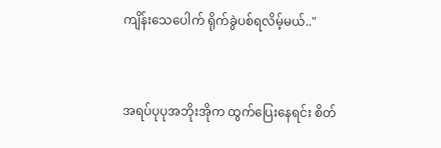ကျိန်းသေပေါက် ရိုက်ခွဲပစ်ရလိမ့်မယ်.."


အရပ်ပုပုအဘိုးအိုက ထွက်ပြေးနေရင်း စိတ်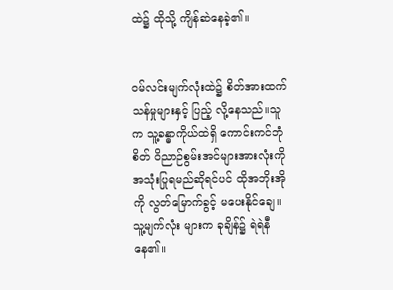ထဲ၌ ထိုသို့ ကျိန်ဆဲနေခဲ့၏။


ဝမ်လင်းမျက်လုံးထဲ၌ စိတ်အားထက်သန်မှုများနှင့် ပြည့် လို့နေသည်။သူက သူ့ခန္ဓာကိုယ်ထဲရှိ ကောင်းကင်ဘုံစိတ် ဝိညာဉ်စွမ်းအင်များအားလုံးကို အသုံးပြုရမည်ဆိုရင်ပင် ထိုအဘိုးအိုကို လွတ်မြောက်ခွင့် မပေးနိုင်ချေ။သူ့မျက်လုံး များက ခုချိန်၌ ရဲရဲနီနေ၏။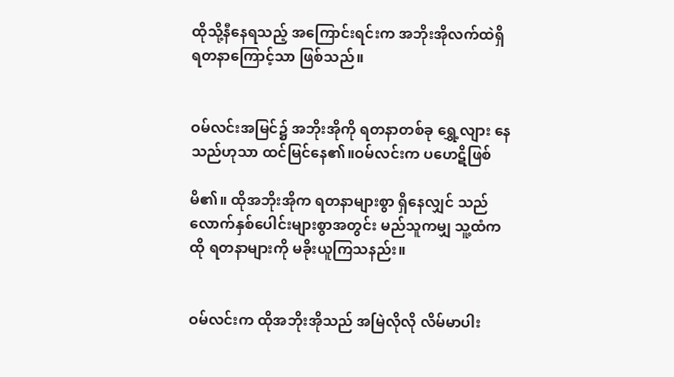ထိုသို့နီနေရသည့် အကြောင်းရင်းက အဘိုးအိုလက်ထဲရှိ ရတနာကြောင့်သာ ဖြစ်သည်။


ဝမ်လင်းအမြင်၌ အဘိုးအိုကို ရတနာတစ်ခု ရွှေ့လျား နေသည်ဟုသာ ထင်မြင်နေ၏။ဝမ်လင်းက ပဟေဋိဖြစ်

မိ၏။ ထိုအဘိုးအိုက ရတနာများစွာ ရှိနေလျှင် သည် လောက်နှစ်ပေါင်းများစွာအတွင်း မည်သူကမျှ သူ့ထံက ထို ရတနာများကို မခိုးယူကြသနည်း။


ဝမ်လင်းက ထိုအဘိုးအိုသည် အမြဲလိုလို လိမ်မာပါး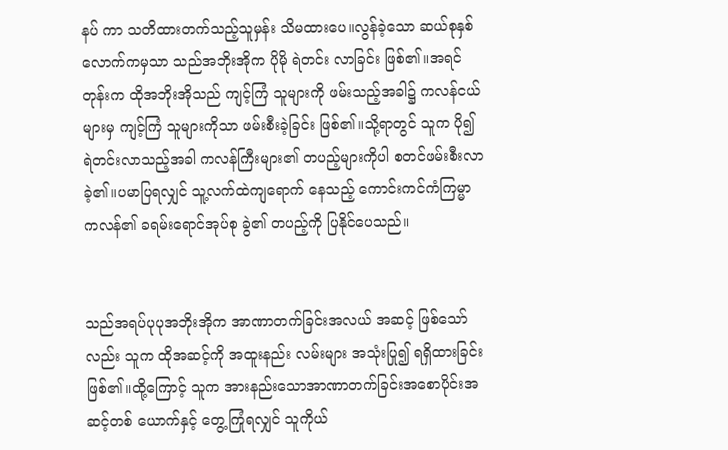နပ် ကာ သတိထားတက်သည့်သူမှန်း သိမထားပေ။လွန်ခဲ့သော ဆယ်စုနှစ်လောက်ကမှသာ သည်အဘိုးအိုက ပိုမို ရဲတင်း လာခြင်း ဖြစ်၏။အရင်တုန်းက ထိုအဘိုးအိုသည် ကျင့်ကြံ သူများကို ဖမ်းသည့်အခါ၌ ကလန်ငယ်များမှ ကျင့်ကြံ သူများကိုသာ ဖမ်းစီးခဲ့ခြင်း ဖြစ်၏။သို့ရာတွင် သူက ပို၍ ရဲတင်းလာသည့်အခါ ကလန်ကြီးများ၏ တပည့်များကိုပါ စတင်ဖမ်းစီးလာခဲ့၏။ပမာပြရလျှင် သူ့လက်ထဲကျရောက် နေသည့် ကောင်းကင်ကံကြမ္မာကလန်၏ ခရမ်းရောင်အုပ်စု ခွဲ၏ တပည့်ကို ပြနိုင်ပေသည်။


သည်အရပ်ပုပုအဘိုးအိုက အာဏာတက်ခြင်းအလယ် အဆင့် ဖြစ်သော်လည်း သူက ထိုအဆင့်ကို အထူးနည်း လမ်းများ အသုံးပြု၍ ရရှိထားခြင်း ဖြစ်၏။ထို့ကြောင့် သူက အားနည်းသောအာဏာတက်ခြင်းအစောပိုင်းအဆင့်တစ် ယောက်နှင့် တွေ့ကြုံရလျှင် သူကိုယ်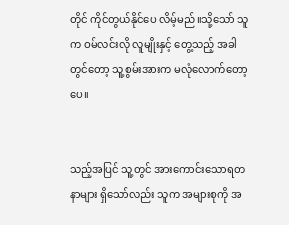တိုင် ကိုင်တွယ်နိုင်ပေ လိမ့်မည်။သို့သော် သူက ဝမ်လင်းလို လူမျိုးနှင့် တွေ့သည့် အခါတွင်တော့ သူ့စွမ်းအားက မလုံလောက်တော့ပေ။


သည့်အပြင် သူ့တွင် အားကောင်းသောရတနာများ ရှိသော်လည်း သူက အများစုကို အ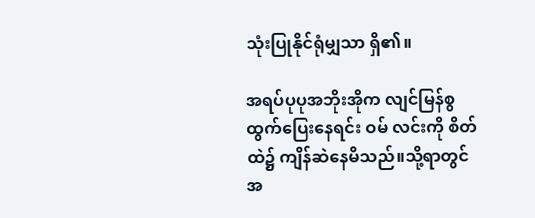သုံးပြုနိုင်ရုံမျှသာ ရှိ၏။

အရပ်ပုပုအဘိုးအိုက လျင်မြန်စွ ထွက်ပြေးနေရင်း ဝမ် လင်းကို စိတ်ထဲ၌ ကျိန်ဆဲနေမိသည်။သို့ရာတွင် အ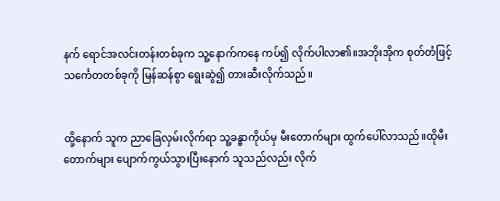နက် ရောင်အလင်းတန်းတစ်ခုက သူ့နောက်ကနေ ကပ်၍ လိုက်ပါလာ၏။အဘိုးအိုက စုတ်တံဖြင့် သင်္ကေတတစ်ခုကို မြန်ဆန်စွာ ရွေးဆွဲ၍ တားဆီးလိုက်သည်။


ထို့နောက် သူက ညာခြေလှမ်းလိုက်ရာ သူ့ခန္ဓာကိုယ်မှ မီးတောက်များ ထွက်ပေါ်လာသည်။ထိုမီးတောက်များ ပျောက်ကွယ်သွားပြီးနောက် သူသည်လည်း လိုက်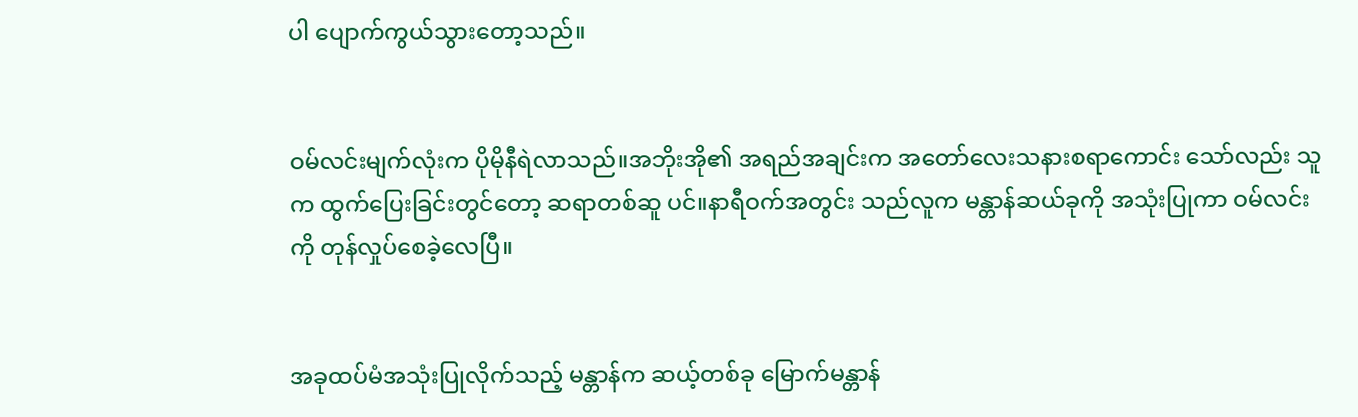ပါ ပျောက်ကွယ်သွားတော့သည်။


ဝမ်လင်းမျက်လုံးက ပိုမိုနီရဲလာသည်။အဘိုးအို၏ အရည်အချင်းက အတော်လေးသနားစရာကောင်း သော်လည်း သူက ထွက်ပြေးခြင်းတွင်တော့ ဆရာတစ်ဆူ ပင်။နာရီဝက်အတွင်း သည်လူက မန္တာန်ဆယ်ခုကို အသုံးပြုကာ ဝမ်လင်းကို တုန်လှုပ်စေခဲ့လေပြီ။


အခုထပ်မံအသုံးပြုလိုက်သည့် မန္တာန်က ဆယ့်တစ်ခု မြောက်မန္တာန်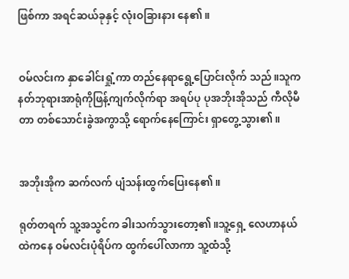ဖြစ်ကာ အရင်ဆယ်ခုနှင့် လုံးဝခြားနား နေ၏။


ဝမ်လင်းက နှာခေါင်းရှုံ့ကာ တည်နေရာရွေ့ပြောင်းလိုက် သည်။သူက နတ်ဘုရားအာရုံကိုဖြန့်ကျက်လိုက်ရာ အရပ်ပု ပုအဘိုးအိုသည် ကီလိုမီတာ တစ်သောင်းခွဲအကွာသို့ ရောက်နေကြောင်း ရှာတွေ့သွား၏။


အဘိုးအိုက ဆက်လက် ပျံသန်းထွက်ပြေးနေ၏။

ရုတ်တရက် သူ့အသွင်က ခါးသက်သွားတော့၏။သူ့ရှေ့ လေဟာနယ်ထဲကနေ ဝမ်လင်းပုံရိပ်က ထွက်ပေါ်လာကာ သူ့ထံသို့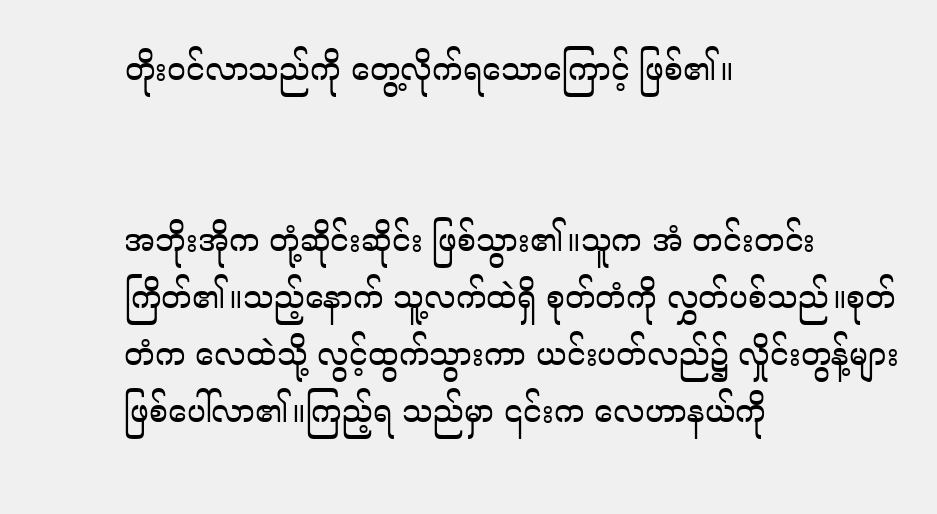တိုးဝင်လာသည်ကို တွေ့လိုက်ရသောကြောင့် ဖြစ်၏။


အဘိုးအိုက တုံ့ဆိုင်းဆိုင်း ဖြစ်သွား၏။သူက အံ တင်းတင်းကြိတ်၏။သည့်နောက် သူ့လက်ထဲရှိ စုတ်တံကို လွှတ်ပစ်သည်။စုတ်တံက လေထဲသို့ လွင့်ထွက်သွားကာ ယင်းပတ်လည်၌ လှိုင်းတွန့်များ ဖြစ်ပေါ်လာ၏။ကြည့်ရ သည်မှာ ၎င်းက လေဟာနယ်ကို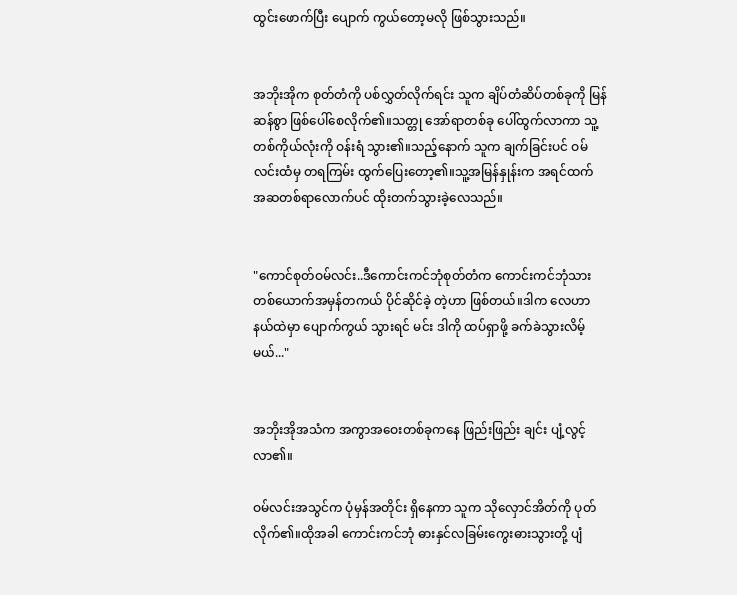ထွင်းဖောက်ပြီး ပျောက် ကွယ်တော့မလို ဖြစ်သွားသည်။


အဘိုးအိုက စုတ်တံကို ပစ်လွှတ်လိုက်ရင်း သူက ချိပ်တံဆိပ်တစ်ခုကို မြန်ဆန်စွာ ဖြစ်ပေါ်စေလိုက်၏။သတ္တု အော်ရာတစ်ခု ပေါ်ထွက်လာကာ သူ့တစ်ကိုယ်လုံးကို ဝန်းရံ သွား၏။သည့်နောက် သူက ချက်ခြင်းပင် ဝမ်လင်းထံမှ တရကြမ်း ထွက်ပြေးတော့၏။သူ့အမြန်နှုန်းက အရင်ထက် အဆတစ်ရာလောက်ပင် ထိုးတက်သွားခဲ့လေသည်။


"ကောင်စုတ်ဝမ်လင်း..ဒီကောင်းကင်ဘုံစုတ်တံက ကောင်းကင်ဘုံသားတစ်ယောက်အမှန်တကယ် ပိုင်ဆိုင်ခဲ့ တဲ့ဟာ ဖြစ်တယ်။ဒါက လေဟာနယ်ထဲမှာ ပျောက်ကွယ် သွားရင် မင်း ဒါကို ထပ်ရှာဖို့ ခက်ခဲသွားလိမ့်မယ်..."


အဘိုးအိုအသံက အကွာအဝေးတစ်ခုကနေ ဖြည်းဖြည်း ချင်း ပျံ့လွင့်လာ၏။

ဝမ်လင်းအသွင်က ပုံမှန်အတိုင်း ရှိနေကာ သူက သိုလှောင်အိတ်ကို ပုတ်လိုက်၏။ထိုအခါ ကောင်းကင်ဘုံ ဓားနှင်လခြမ်းကွေးဓားသွားတို့ ပျံ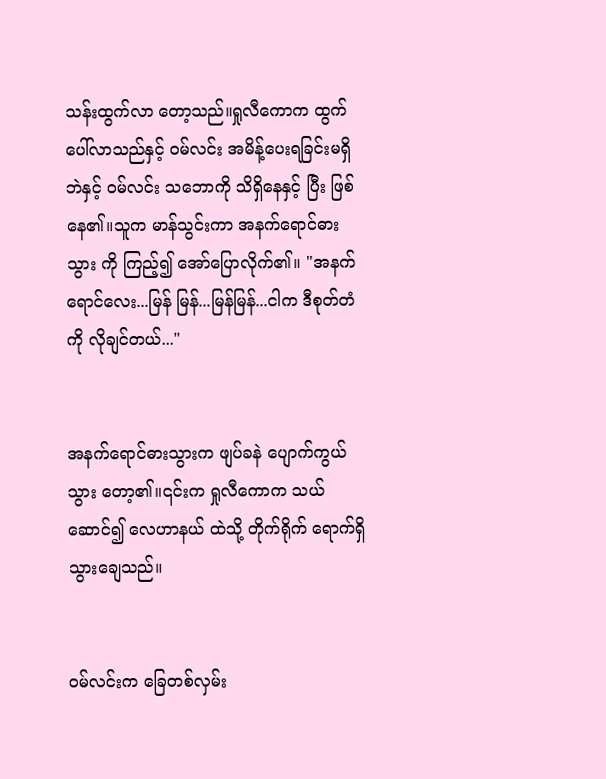သန်းထွက်လာ တော့သည်။ရှုလီကောက ထွက်ပေါ်လာသည်နှင့် ဝမ်လင်း အမိန့်ပေးရခြင်းမရှိဘဲနှင့် ဝမ်လင်း သဘောကို သိရှိနေနှင့် ပြီး ဖြစ်နေ၏။သူက မာန်သွင်းကာ အနက်ရောင်ဓားသွား ကို ကြည့်၍ အော်ပြောလိုက်၏။ "အနက်ရောင်လေး...မြန် မြန်...မြန်မြန်...ငါက ဒီစုတ်တံကို လိုချင်တယ်..."


အနက်ရောင်ဓားသွားက ဖျပ်ခနဲ ပျောက်ကွယ်သွား တော့၏။၎င်းက ရှုလီကောက သယ်ဆောင်၍ လေဟာနယ် ထဲသို့ တိုက်ရိုက် ရောက်ရှိသွားချေသည်။


ဝမ်လင်းက ခြေတစ်လှမ်း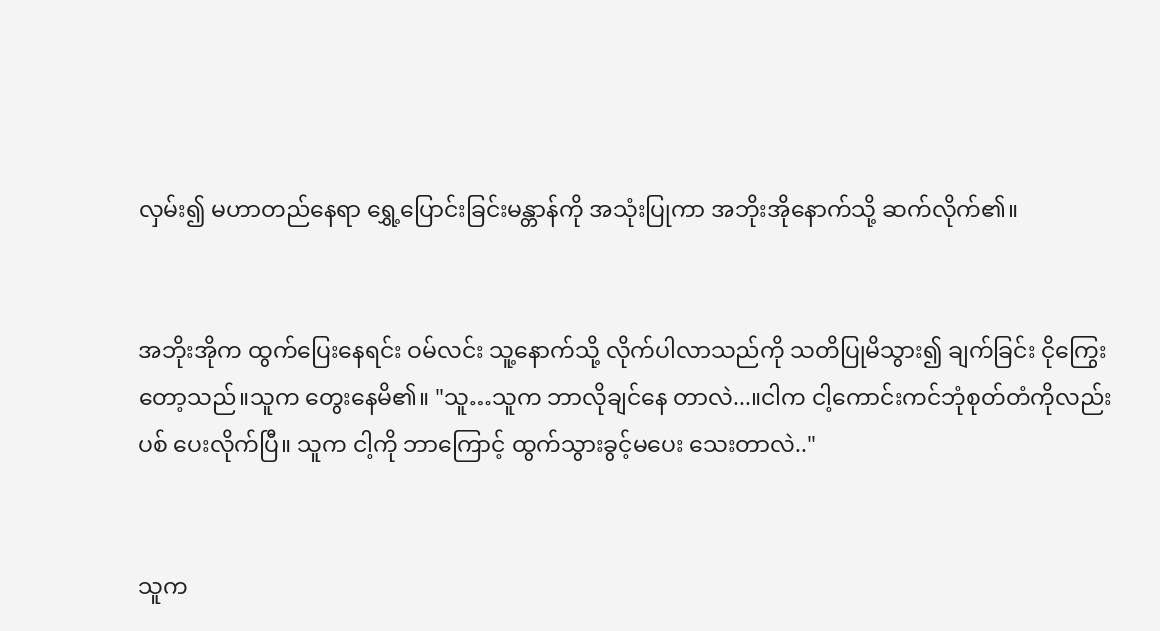လှမ်း၍ မဟာတည်နေရာ ရွှေ့ပြောင်းခြင်းမန္တာန်ကို အသုံးပြုကာ အဘိုးအိုနောက်သို့ ဆက်လိုက်၏။


အဘိုးအိုက ထွက်ပြေးနေရင်း ဝမ်လင်း သူ့နောက်သို့ လိုက်ပါလာသည်ကို သတိပြုမိသွား၍ ချက်ခြင်း ငိုကြွေး တော့သည်။သူက တွေးနေမိ၏။ "သူ…သူက ဘာလိုချင်နေ တာလဲ...။ငါက ငါ့ကောင်းကင်ဘုံစုတ်တံကိုလည်း ပစ် ပေးလိုက်ပြီ။ သူက ငါ့ကို ဘာကြောင့် ထွက်သွားခွင့်မပေး သေးတာလဲ.."


သူက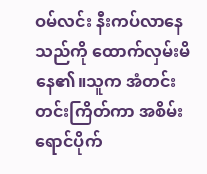ဝမ်လင်း နီးကပ်လာနေသည်ကို ထောက်လှမ်းမိနေ၏။သူက အံတင်းတင်းကြိတ်ကာ အစိမ်းရောင်ပိုက်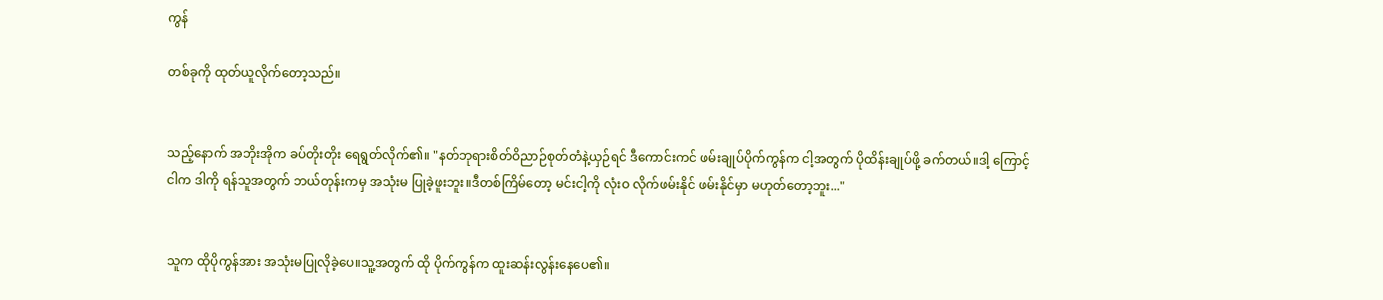ကွန်

တစ်ခုကို ထုတ်ယူလိုက်တော့သည်။


သည့်နောက် အဘိုးအိုက ခပ်တိုးတိုး ရေရွတ်လိုက်၏။ "နတ်ဘုရားစိတ်ဝိညာဉ်စုတ်တံနဲ့ယှဉ်ရင် ဒီကောင်းကင် ဖမ်းချုပ်ပိုက်ကွန်က ငါ့အတွက် ပိုထိန်းချုပ်ဖို့ ခက်တယ်။ဒါ့ ကြောင့် ငါက ဒါကို ရန်သူအတွက် ဘယ်တုန်းကမှ အသုံးမ ပြုခဲ့ဖူးဘူး။ဒီတစ်ကြိမ်တော့ မင်းငါ့ကို လုံးဝ လိုက်ဖမ်းနိုင် ဖမ်းနိုင်မှာ မဟုတ်တော့ဘူး..."


သူက ထိုပိုကွန်အား အသုံးမပြုလိုခဲ့ပေ။သူ့အတွက် ထို ပိုက်ကွန်က ထူးဆန်းလွန်းနေပေ၏။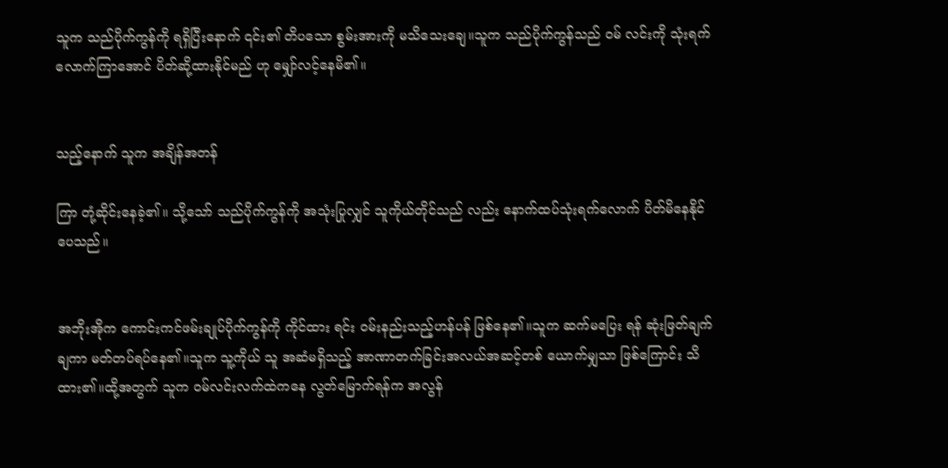သူက သည်ပိုက်ကွန်ကို ရရှိပြီးနောက် ၎င်း၏ တိပသော စွမ်းအားကို မသိသေးချေ။သူက သည်ပိုက်ကွန်သည် ဝမ် လင်းကို သုံးရက်လောက်ကြာအောင် ပိတ်ဆို့ထားနိုင်မည် ဟု မျှော်လင့်နေမိ၏။


သည့်နောက် သူက အချိန်အတန်

ကြာ တုံ့ဆိုင်းနေခဲ့၏။ သို့သော် သည်ပိုက်ကွန်ကို အသုံးပြုလျှင် သူကိုယ်တိုင်သည် လည်း နောက်ထပ်သုံးရက်လောက် ပိတ်မိနေနိုင်ပေသည်။


အဘိုးအိုက ကောင်းကင်ဖမ်းချုပ်ပိုက်ကွန်ကို ကိုင်ထား ရင်း ဝမ်းနည်းသည့်ဟန်ပန် ဖြစ်နေ၏။သူက ဆက်မပြေး ရန် ဆုံးဖြတ်ချက်ချကာ မတ်တပ်ရပ်နေ၏။သူက သူ့ကိုယ် သူ အဆံမရှိသည့် အာဏာတက်ခြင်းအလယ်အဆင့်တစ် ယောက်မျှသာ ဖြစ်ကြောင်း သိထား၏။ထို့အတွက် သူက ဝမ်လင်းလက်ထဲကနေ လွတ်မြောက်ရန်က အလွန်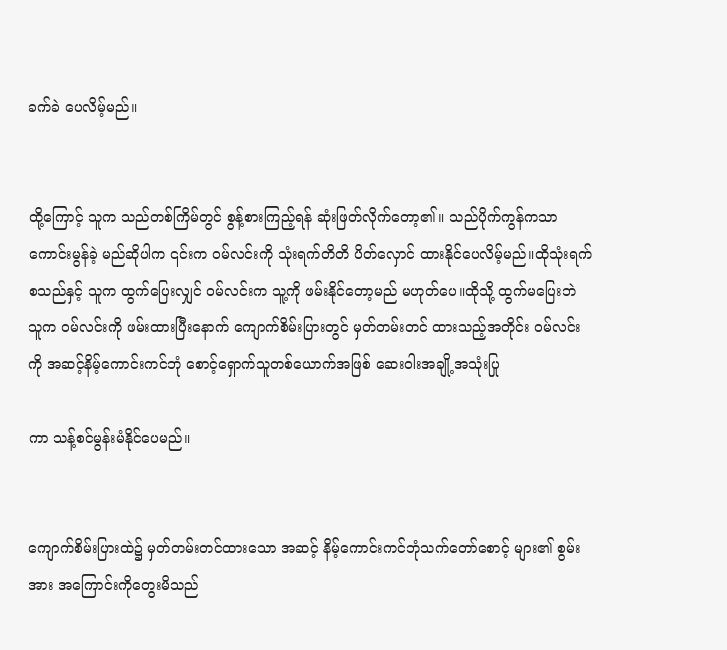ခက်ခဲ ပေလိမ့်မည်။


ထို့ကြောင့် သူက သည်တစ်ကြိမ်တွင် စွန့်စားကြည့်ရန် ဆုံးဖြတ်လိုက်တော့၏။ သည်ပိုက်ကွန်ကသာ ကောင်းမွန်ခဲ့ မည်ဆိုပါက ၎င်းက ဝမ်လင်းကို သုံးရက်တိတိ ပိတ်လှောင် ထားနိုင်ပေလိမ့်မည်။ထိုသုံးရက်စသည်နှင့် သူက ထွက်ပြေးလျှင် ဝမ်လင်းက သူ့ကို ဖမ်းနိုင်တော့မည် မဟုတ်ပေ။ထိုသို့ ထွက်မပြေးဘဲ သူက ဝမ်လင်းကို ဖမ်းထားပြီးနောက် ကျောက်စိမ်းပြားတွင် မှတ်တမ်းတင် ထားသည့်အတိုင်း ဝမ်လင်းကို အဆင့်နိမ့်ကောင်းကင်ဘုံ စောင့်ရှောက်သူတစ်ယောက်အဖြစ် ဆေးဝါးအချို့အသုံးပြု

ကာ သန့်စင်မွန်းမံနိုင်ပေမည်။


ကျောက်စိမ်းပြားထဲ၌ မှတ်တမ်းတင်ထားသော အဆင့် နိမ့်ကောင်းကင်ဘုံသက်တော်စောင့် များ၏ စွမ်းအား အကြောင်းကိုတွေးမိသည်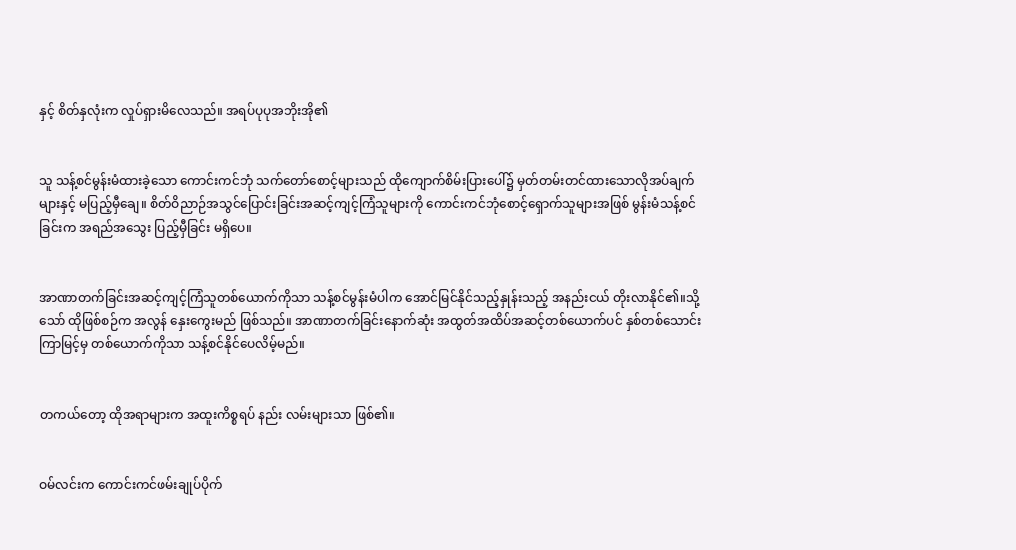နှင့် စိတ်နှလုံးက လှုပ်ရှားမိလေသည်။ အရပ်ပုပုအဘိုးအို၏


သူ သန့်စင်မွန်းမံထားခဲ့သော ကောင်းကင်ဘုံ သက်တော်စောင့်များသည် ထိုကျောက်စိမ်းပြားပေါ်၌ မှတ်တမ်းတင်ထားသောလိုအပ်ချက်များနှင့် မပြည့်မှီချေ။ စိတ်ဝိညာဉ်အသွင်ပြောင်းခြင်းအဆင့်ကျင့်ကြံသူများကို ကောင်းကင်ဘုံစောင့်ရှောက်သူများအဖြစ် မွန်းမံသန့်စင် ခြင်းက အရည်အသွေး ပြည့်မှီခြင်း မရှိပေ။


အာဏာတက်ခြင်းအဆင့်ကျင့်ကြံသူတစ်ယောက်ကိုသာ သန့်စင်မွန်းမံပါက အောင်မြင်နိုင်သည့်နှုန်းသည့် အနည်းငယ် တိုးလာနိုင်၏။သို့သော် ထိုဖြစ်စဉ်က အလွန် နှေးကွေးမည် ဖြစ်သည်။ အာဏာတက်ခြင်းနောက်ဆုံး အထွတ်အထိပ်အဆင့်တစ်ယောက်ပင် နှစ်တစ်သောင်း ကြာမြင့်မှ တစ်ယောက်ကိုသာ သန့်စင်နိုင်ပေလိမ့်မည်။


တကယ်တော့ ထိုအရာများက အထူးကိစ္စရပ် နည်း လမ်းများသာ ဖြစ်၏။


ဝမ်လင်းက ကောင်းကင်ဖမ်းချုပ်ပိုက်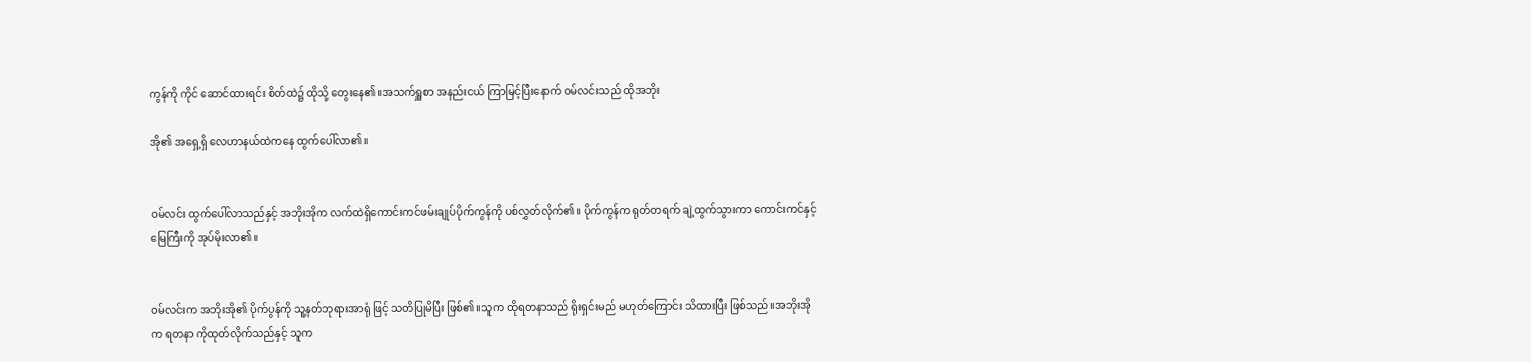ကွန်ကို ကိုင် ဆောင်ထားရင်း စိတ်ထဲ၌ ထိုသို့ တွေးနေ၏။အသက်ရှူစာ အနည်းငယ် ကြာမြင့်ပြီးနောက် ဝမ်လင်းသည် ထိုအဘိုး

အို၏ အရှေ့ရှိ လေဟာနယ်ထဲကနေ ထွက်ပေါ်လာ၏။


ဝမ်လင်း ထွက်ပေါ်လာသည်နှင့် အဘိုးအိုက လက်ထဲရှိကောင်းကင်ဖမ်းချုပ်ပိုက်ကွန်ကို ပစ်လွှတ်လိုက်၏။ ပိုက်ကွန်က ရုတ်တရက် ချဲ့ထွက်သွားကာ ကောင်းကင်နှင့် မြေကြီးကို အုပ်မိုးလာ၏။


ဝမ်လင်းက အဘိုးအို၏ ပိုက်ပွန်ကို သူ့နတ်ဘုရားအာရုံ ဖြင့် သတိပြုမိပြီး ဖြစ်၏။သူက ထိုရတနာသည် ရိုးရှင်းမည် မဟုတ်ကြောင်း သိထားပြီး ဖြစ်သည်။အဘိုးအိုက ရတနာ ကိုထုတ်လိုက်သည်နှင့် သူက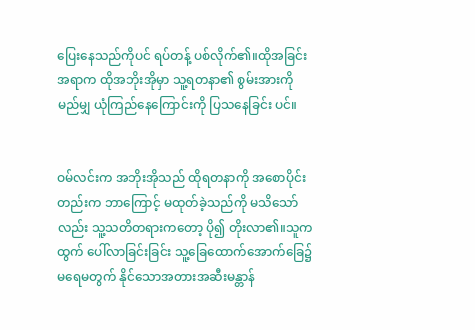ပြေးနေသည်ကိုပင် ရပ်တန့် ပစ်လိုက်၏။ထိုအခြင်းအရာက ထိုအဘိုးအိုမှာ သူ့ရတနာ၏ စွမ်းအားကို မည်မျှ ယုံကြည်နေကြောင်းကို ပြသနေခြင်း ပင်။


ဝမ်လင်းက အဘိုးအိုသည် ထိုရတနာကို အစောပိုင်း တည်းက ဘာကြောင့် မထုတ်ခဲ့သည်ကို မသိသော်လည်း သူ့သတိတရားကတော့ ပို၍ တိုးလာ၏။သူက ထွက် ပေါ်လာခြင်းခြင်း သူ့ခြေထောက်အောက်ခြေ၌ မရေမတွက် နိုင်သောအတားအဆီးမန္တာန်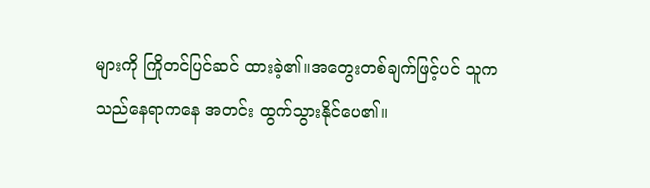များကို ကြိုတင်ပြင်ဆင် ထားခဲ့၏။အတွေးတစ်ချက်ဖြင့်ပင် သူက သည်နေရာကနေ အတင်း ထွက်သွားနိုင်ပေ၏။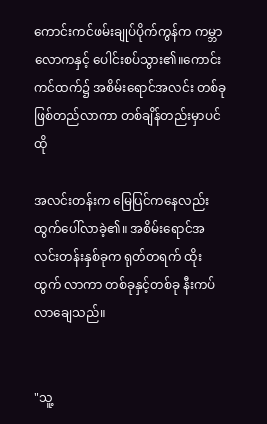ကောင်းကင်ဖမ်းချုပ်ပိုက်ကွန်က ကမ္ဘာလောကနှင့် ပေါင်းစပ်သွား၏။ကောင်းကင်ထက်၌ အစိမ်းရောင်အလင်း တစ်ခု ဖြစ်တည်လာကာ တစ်ချိန်တည်းမှာပင် ထို

အလင်းတန်းက မြေပြင်ကနေလည်း ထွက်ပေါ်လာခဲ့၏။ အစိမ်းရောင်အလင်းတန်းနှစ်ခုက ရုတ်တရက် ထိုးထွက် လာကာ တစ်ခုနှင့်တစ်ခု နီးကပ်လာချေသည်။


"သူ့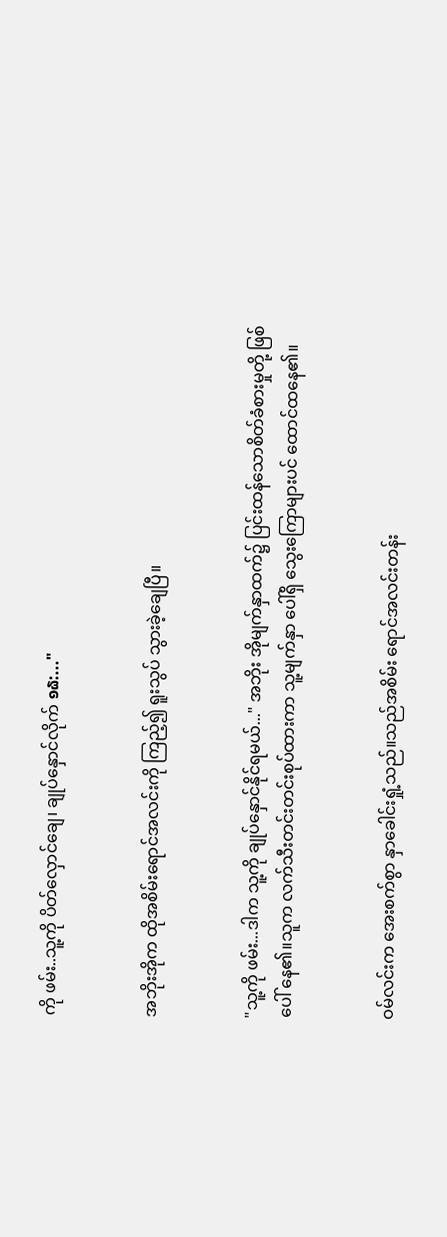ကို ဖမ်း..သူ့ကို ပိတ်လှောင်ချေ၊ ချုပ်နှောင်လိုက် ໑໖:..."


အဘိုးအိုက ထိုအစိမ်းရောင်အလင်းကို ကြည့်၍ ရူးသွပ် သွားခဲ့ချေပြီ။


"သူ့ကို ဖမ်း...ဒါက သူ့ကို ချုပ်နှောင်နိုင်ရမယ်..." အဘိုး အိုမျက်နှာထက်၌ ပြင်းထန်သောစိတ်ခံစားမှုတို့ ဖြစ်ပေါ် နေ၏။သူက လက်သီးတင်းတင်းစုပ်ထားကာ သူ့မျက်နှာ ပေါ်ရှိ သွေးကြောများပင် ထောင်ထနေ၏။


ဝမ်လင်းက အေးစက်စွာ နှာခေါင်းရှုံ့သည်။သည်အစိမ်း ရောင်အလင်းတန်း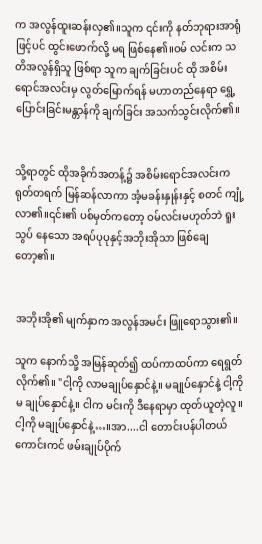က အလွန်ထူးဆန်းလှ၏။သူက ၎င်းကို နတ်ဘုရားအာရုံဖြင့်ပင် ထွင်းဖောက်လို့ မရ ဖြစ်နေ၏။ဝမ် လင်းက သတိအလွန်ရှိသူ ဖြစ်ရာ သူက ချက်ခြင်းပင် ထို အစိမ်းရောင်အလင်းမှ လွတ်မြောက်ရန် မဟာတည်နေရာ ရွှေ့ပြောင်းခြင်းမန္တာန်ကို ချက်ခြင်း အသက်သွင်းလိုက်၏။


သို့ရာတွင် ထိုအခိုက်အတန့်၌ အစိမ်းရောင်အလင်းက ရုတ်တရက် မြန်ဆန်လာကာ အံ့မခန်းနှုန်းနှင့် စတင် ကျုံ့ လာ၏။၎င်း၏ ပစ်မှတ်ကတော့ ဝမ်လင်းမဟုတ်ဘဲ ရူးသွပ် နေသော အရပ်ပုပုနှင့်အဘိုးအိုသာ ဖြစ်ချေတော့၏။


အဘိုးအို၏ မျက်နှာက အလွန်အမင်း ဖြူရောသွား၏။

သူက နောက်သို့ အမြန်ဆုတ်၍ ထပ်ကာထပ်ကာ ရေရွတ် လိုက်၏။ "ငါ့ကို လာမချုပ်နှောင်နဲ့။ မချုပ်နှောင်နဲ့ ငါ့ကို မ ချုပ်နှောင်နဲ့။ ငါက မင်းကို ဒီနေရာမှာ ထုတ်ယူတဲ့လူ။ ငါ့ကို မချုပ်နှောင်နဲ့…။အာ....ငါ တောင်းပန်ပါတယ် ကောင်းကင် ဖမ်းချုပ်ပိုက်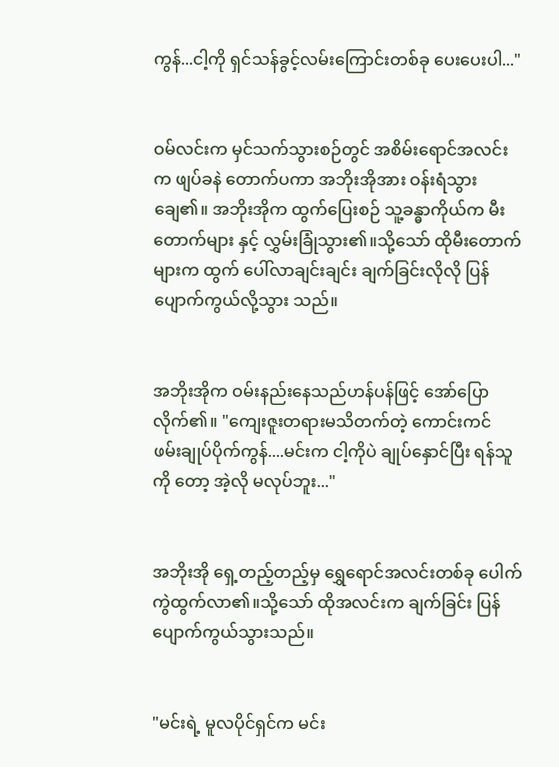ကွန်...ငါ့ကို ရှင်သန်ခွင့်လမ်းကြောင်းတစ်ခု ပေးပေးပါ..."


ဝမ်လင်းက မှင်သက်သွားစဉ်တွင် အစိမ်းရောင်အလင်း က ဖျပ်ခနဲ တောက်ပကာ အဘိုးအိုအား ဝန်းရံသွားချေ၏။ အဘိုးအိုက ထွက်ပြေးစဉ် သူ့ခန္ဓာကိုယ်က မီးတောက်များ နှင့် လွှမ်းခြုံသွား၏။သို့သော် ထိုမီးတောက်များက ထွက် ပေါ်လာချင်းချင်း ချက်ခြင်းလိုလို ပြန်ပျောက်ကွယ်လို့သွား သည်။


အဘိုးအိုက ဝမ်းနည်းနေသည်ဟန်ပန်ဖြင့် အော်ပြော လိုက်၏။ "ကျေးဇူးတရားမသိတက်တဲ့ ကောင်းကင် ဖမ်းချုပ်ပိုက်ကွန်....မင်းက ငါ့ကိုပဲ ချုပ်နှောင်ပြီး ရန်သူကို တော့ အဲ့လို မလုပ်ဘူး..."


အဘိုးအို ရှေ့တည့်တည့်မှ ရွှေရောင်အလင်းတစ်ခု ပေါက်ကွဲထွက်လာ၏။သို့သော် ထိုအလင်းက ချက်ခြင်း ပြန်ပျောက်ကွယ်သွားသည်။


"မင်းရဲ့ မူလပိုင်ရှင်က မင်း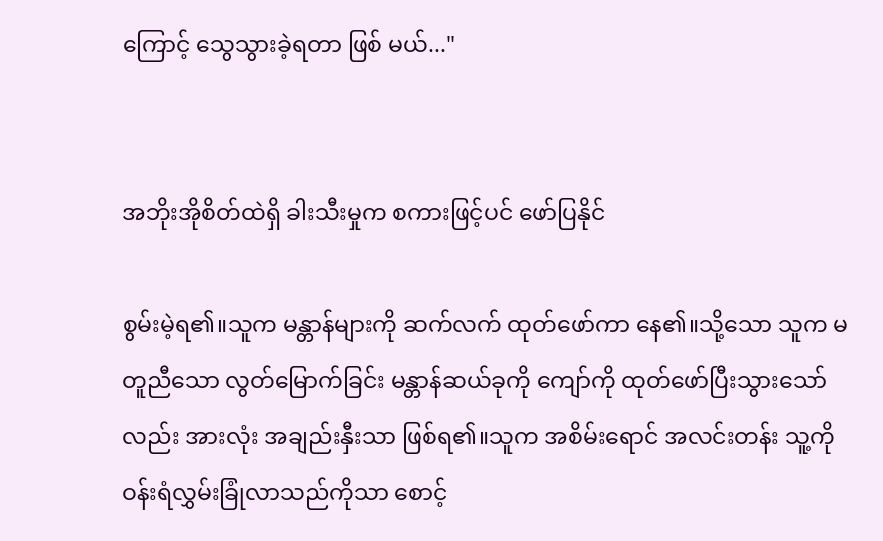ကြောင့် သွေသွားခဲ့ရတာ ဖြစ် မယ်..."


အဘိုးအိုစိတ်ထဲရှိ ခါးသီးမှုက စကားဖြင့်ပင် ဖော်ပြနိုင်

စွမ်းမဲ့ရ၏။သူက မန္တာန်များကို ဆက်လက် ထုတ်ဖော်ကာ နေ၏။သို့သော သူက မတူညီသော လွတ်မြောက်ခြင်း မန္တာန်ဆယ်ခုကို ကျော်ကို ထုတ်ဖော်ပြီးသွားသော်လည်း အားလုံး အချည်းနှီးသာ ဖြစ်ရ၏။သူက အစိမ်းရောင် အလင်းတန်း သူ့ကို ဝန်းရံလွှမ်းခြုံလာသည်ကိုသာ စောင့်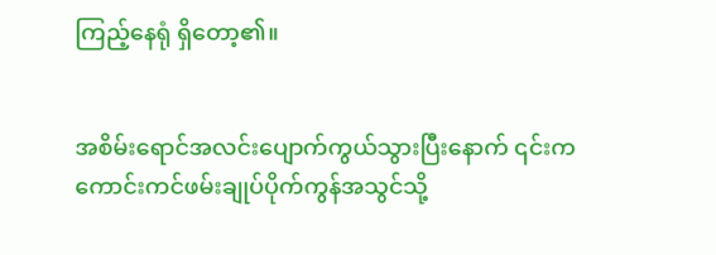ကြည့်နေရုံ ရှိတော့၏။


အစိမ်းရောင်အလင်းပျောက်ကွယ်သွားပြီးနောက် ၎င်းက ကောင်းကင်ဖမ်းချုပ်ပိုက်ကွန်အသွင်သို့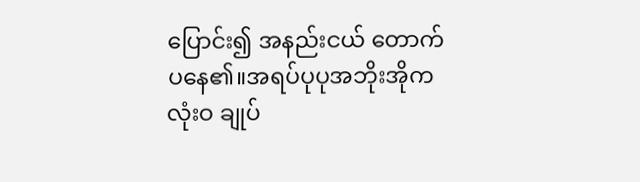ပြောင်း၍ အနည်းငယ် တောက်ပနေ၏။အရပ်ပုပုအဘိုးအိုက လုံးဝ ချုပ်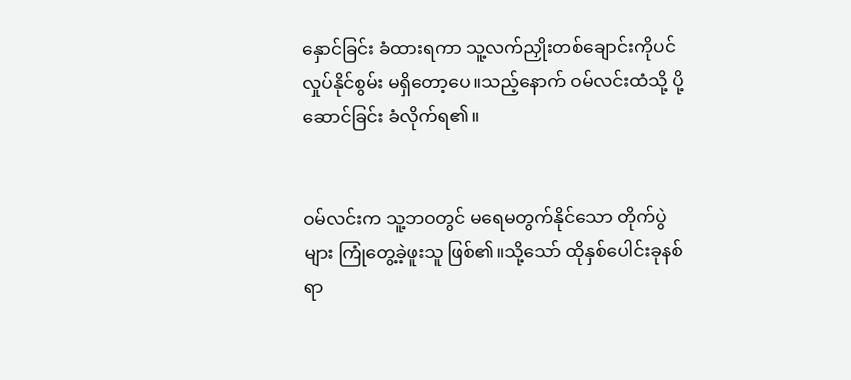နှောင်ခြင်း ခံထားရကာ သူ့လက်ညှိုးတစ်ချောင်းကိုပင် လှုပ်နိုင်စွမ်း မရှိတော့ပေ။သည့်နောက် ဝမ်လင်းထံသို့ ပို့ဆောင်ခြင်း ခံလိုက်ရ၏။


ဝမ်လင်းက သူ့ဘဝတွင် မရေမတွက်နိုင်သော တိုက်ပွဲ များ ကြုံတွေ့ခဲ့ဖူးသူ ဖြစ်၏။သို့သော် ထိုနှစ်ပေါင်းခုနစ်ရာ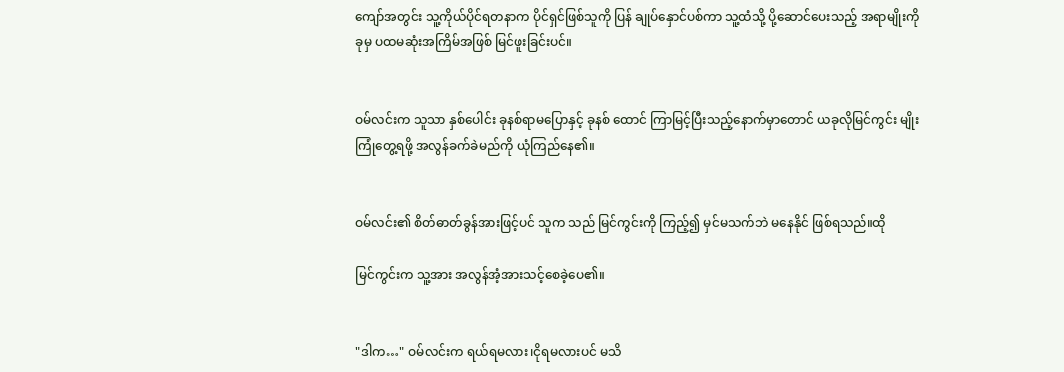ကျော်အတွင်း သူ့ကိုယ်ပိုင်ရတနာက ပိုင်ရှင်ဖြစ်သူကို ပြန် ချုပ်နှောင်ပစ်ကာ သူ့ထံသို့ ပို့ဆောင်ပေးသည့် အရာမျိုးကို ခုမှ ပထမဆုံးအကြိမ်အဖြစ် မြင်ဖူးခြင်းပင်။


ဝမ်လင်းက သူသာ နှစ်ပေါင်း ခုနစ်ရာမပြောနှင့် ခုနစ် ထောင် ကြာမြင့်ပြီးသည့်နောက်မှာတောင် ယခုလိုမြင်ကွင်း မျိုး ကြုံတွေ့ရဖို့ အလွန်ခက်ခဲမည်ကို ယုံကြည်နေ၏။


ဝမ်လင်း၏ စိတ်ဓာတ်ခွန်အားဖြင့်ပင် သူက သည် မြင်ကွင်းကို ကြည့်၍ မှင်မသက်ဘဲ မနေနိုင် ဖြစ်ရသည်။ထို

မြင်ကွင်းက သူ့အား အလွန်အံ့အားသင့်စေခဲ့ပေ၏။


"ဒါက…" ဝမ်လင်းက ရယ်ရမလား၊ငိုရမလားပင် မသိ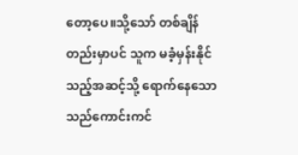တော့ပေ။သို့သော် တစ်ချိန်တည်းမှာပင် သူက မခံ့မှန်းနိုင် သည့်အဆင့်သို့ ရောက်နေသော သည်ကောင်းကင်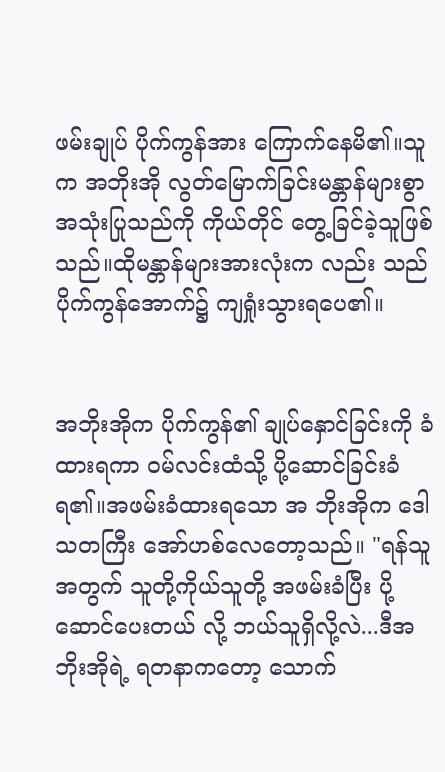ဖမ်းချုပ် ပိုက်ကွန်အား ကြောက်နေမိ၏။သူက အဘိုးအို လွတ်မြောက်ခြင်းမန္တာန်များစွာ အသုံးပြုသည်ကို ကိုယ်တိုင် တွေ့ခြင်ခဲ့သူဖြစ်သည်။ထိုမန္တာန်များအားလုံးက လည်း သည်ပိုက်ကွန်အောက်၌ ကျရှုံးသွားရပေ၏။


အဘိုးအိုက ပိုက်ကွန်၏ ချုပ်နှောင်ခြင်းကို ခံထားရကာ ဝမ်လင်းထံသို့ ပို့ဆောင်ခြင်းခံရ၏။အဖမ်းခံထားရသော အ ဘိုးအိုက ဒေါသတကြီး အော်ဟစ်လေတော့သည်။ "ရန်သူ အတွက် သူတို့ကိုယ်သူတို့ အဖမ်းခံပြီး ပို့ဆောင်ပေးတယ် လို့ ဘယ်သူရှိလို့လဲ...ဒီအဘိုးအိုရဲ့ ရတနာကတော့ သောက်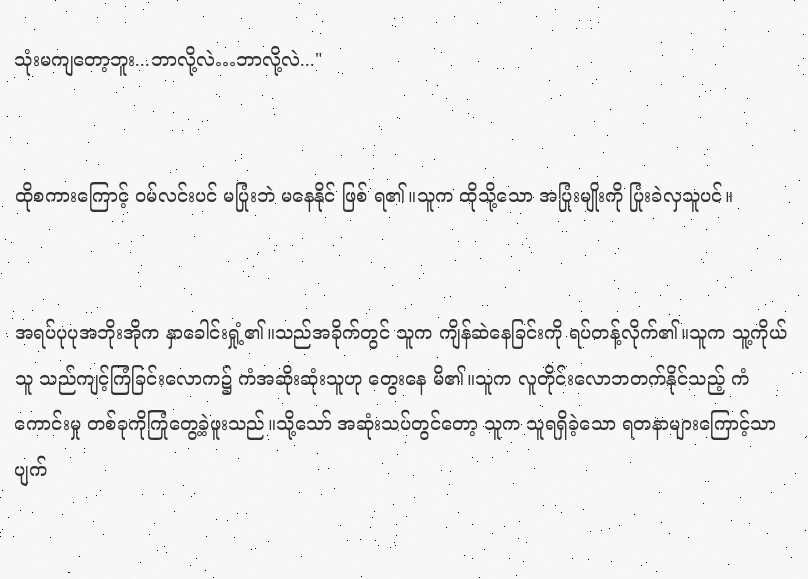သုံးမကျတော့ဘူး...ဘာလို့လဲ…ဘာလို့လဲ..."


ထိုစကားကြောင့် ဝမ်လင်းပင် မပြုံးဘဲ မနေနိုင် ဖြစ် ရ၏။သူက ထိုသို့သော အပြုံးမျိုးကို ပြုံးခဲလှသူပင်။


အရပ်ပုပုအဘိုးအိုက နှာခေါင်းရှုံ့၏။သည်အခိုက်တွင် သူက ကျိန်ဆဲနေခြင်းကို ရပ်တန့်လိုက်၏။သူက သူ့ကိုယ်သူ သည်ကျင့်ကြံခြင်းလောက၌ ကံအဆိုးဆုံးသူဟု တွေးနေ မိ၏။သူက လူတိုင်းလောဘတက်နိုင်သည့် ကံကောင်းမှု တစ်ခုကိုကြုံတွေ့ခဲ့ဖူးသည်။သို့သော် အဆုံးသပ်တွင်တော့ သူက သူရရှိခဲ့သော ရတနာများကြောင့်သာ ပျက်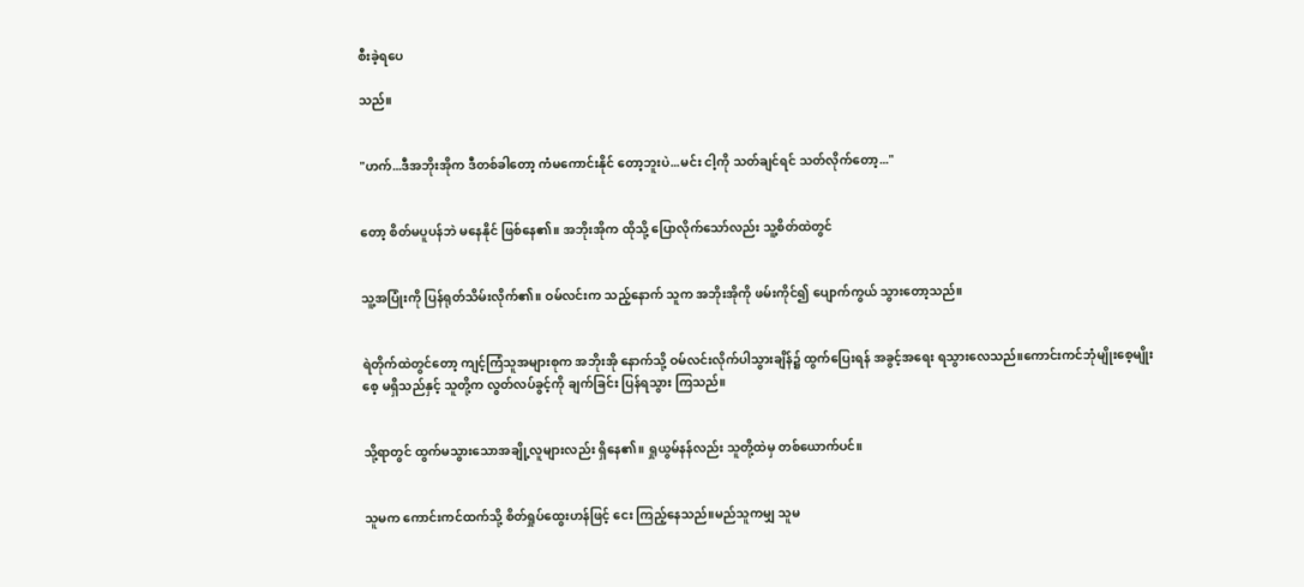စီးခဲ့ရပေ

သည်။


"ဟက်...ဒီအဘိုးအိုက ဒီတစ်ခါတော့ ကံမကောင်းနိုင် တော့ဘူးပဲ...မင်း ငါ့ကို သတ်ချင်ရင် သတ်လိုက်တော့..."


တော့ စိတ်မပူပန်ဘဲ မနေနိုင် ဖြစ်နေ၏။ အဘိုးအိုက ထိုသို့ ပြောလိုက်သော်လည်း သူ့စိတ်ထဲတွင်


သူ့အပြုံးကို ပြန်ရုတ်သိမ်းလိုက်၏။ ဝမ်လင်းက သည့်နောက် သူက အဘိုးအိုကို ဖမ်းကိုင်၍ ပျောက်ကွယ် သွားတော့သည်။


ရဲတိုက်ထဲတွင်တော့ ကျင့်ကြံသူအများစုက အဘိုးအို နောက်သို့ ဝမ်လင်းလိုက်ပါသွားချိန်၌ ထွက်ပြေးရန် အခွင့်အရေး ရသွားလေသည်။ကောင်းကင်ဘုံမျိုးစေ့မျိုးစေ့ မရှိသည်နှင့် သူတို့က လွတ်လပ်ခွင့်ကို ချက်ခြင်း ပြန်ရသွား ကြသည်။


သို့ရာတွင် ထွက်မသွားသောအချို့လူများလည်း ရှိနေ၏။ ရှုယွမ်နန်လည်း သူတို့ထဲမှ တစ်ယောက်ပင်။


သူမက ကောင်းကင်ထက်သို့ စိတ်ရှုပ်ထွေးဟန်ဖြင့် ငေး ကြည့်နေသည်။မည်သူကမျှ သူမ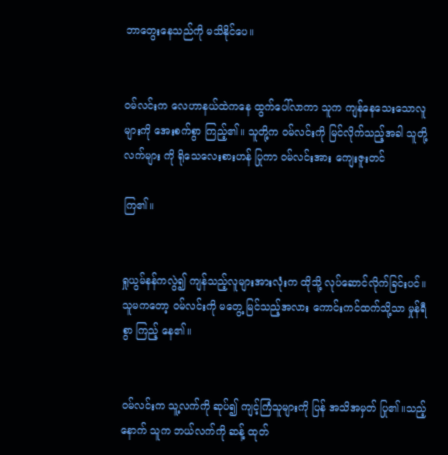ဘာတွေးနေသည်ကို မသိနိုင်ပေ။


ဝမ်လင်းက လေဟာနယ်ထဲကနေ ထွက်ပေါ်လာကာ သူက ကျန်နေသေးသောလူများကို အေးစက်စွာ ကြည့်၏။ သူတို့က ဝမ်လင်းကို မြင်လိုက်သည့်အခါ သူတို့လက်များ ကို ရိုသေလေးစားဟန် ပြုကာ ဝမ်လင်းအား ကျေးဇူးတင်

ကြ၏။


ရှုယွမ်နန်ကလွဲ၍ ကျန်သည့်လူများအားလုံးက ထိုသို့ လုပ်ဆောင်လိုက်ခြင်းပင်။ သူမကတော့ ဝမ်လင်းကို မတွေ့ မြင်သည့်အလား ကောင်းကင်ထက်သို့သာ မှုန်ရီစွာ ကြည့် နေ၏။


ဝမ်လင်းက သူ့လက်ကို ဆုပ်၍ ကျင့်ကြံသူများကို ပြန် အသိအမှတ် ပြု၏။သည့်နောက် သူက ဘယ်လက်ကို ဆန့် ထုတ်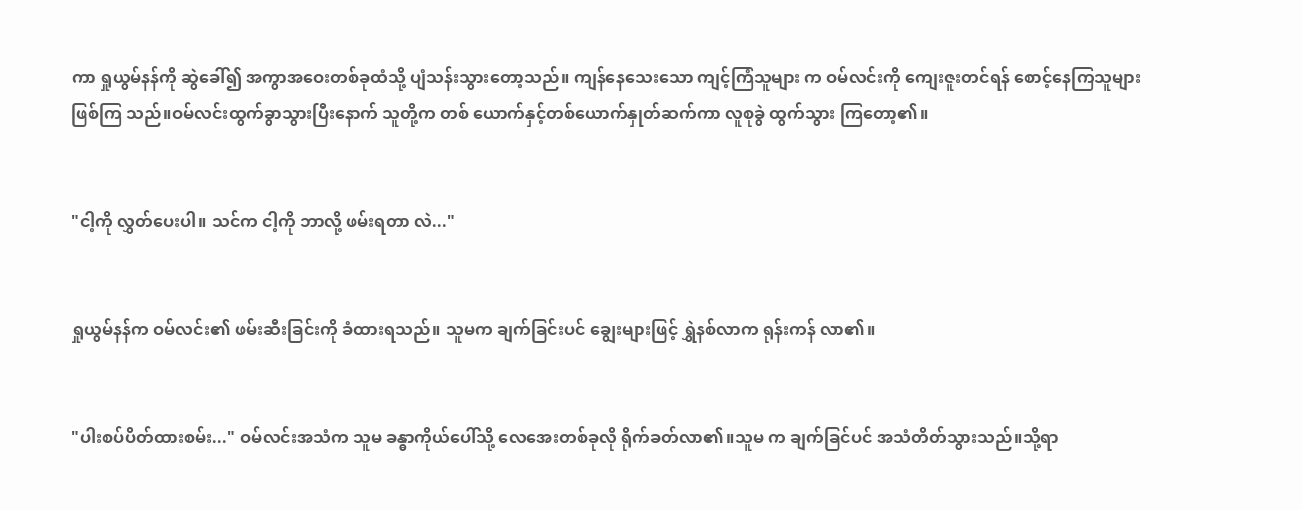ကာ ရှုယွမ်နန်ကို ဆွဲခေါ်၍ အကွာအဝေးတစ်ခုထံသို့ ပျံသန်းသွားတော့သည်။ ကျန်နေသေးသော ကျင့်ကြံသူများ က ဝမ်လင်းကို ကျေးဇူးတင်ရန် စောင့်နေကြသူများ ဖြစ်ကြ သည်။ဝမ်လင်းထွက်ခွာသွားပြီးနောက် သူတို့က တစ် ယောက်နှင့်တစ်ယောက်နှုတ်ဆက်ကာ လူစုခွဲ ထွက်သွား ကြတော့၏။


"ငါ့ကို လွှတ်ပေးပါ။ သင်က ငါ့ကို ဘာလို့ ဖမ်းရတာ လဲ..."


ရှုယွမ်နန်က ဝမ်လင်း၏ ဖမ်းဆီးခြင်းကို ခံထားရသည်။ သူမက ချက်ခြင်းပင် ချွေးများဖြင့် ရွှဲနစ်လာက ရုန်းကန် လာ၏။


"ပါးစပ်ပိတ်ထားစမ်း..." ဝမ်လင်းအသံက သူမ ခန္ဓာကိုယ်ပေါ်သို့ လေအေးတစ်ခုလို ရိုက်ခတ်လာ၏။သူမ က ချက်ခြင်ပင် အသံတိတ်သွားသည်။သို့ရာ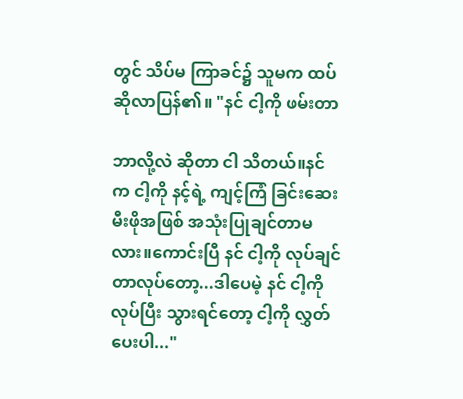တွင် သိပ်မ ကြာခင်၌ သူမက ထပ်ဆိုလာပြန်၏။ "နင် ငါ့ကို ဖမ်းတာ

ဘာလို့လဲ ဆိုတာ ငါ သိတယ်။နင်က ငါ့ကို နင့်ရဲ့ ကျင့်ကြံ ခြင်းဆေးမီးဖိုအဖြစ် အသုံးပြုချင်တာမလား။ကောင်းပြီ နင် ငါ့ကို လုပ်ချင်တာလုပ်တော့...ဒါပေမဲ့ နင် ငါ့ကို လုပ်ပြီး သွားရင်တော့ ငါ့ကို လွှတ်ပေးပါ..."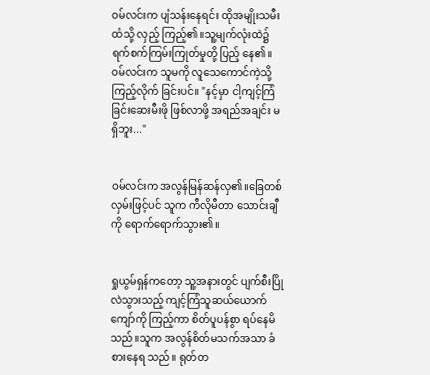ဝမ်လင်းက ပျံသန်းနေရင်း ထိုအမျိုးသမီးထံသို့ လှည့် ကြည့်၏။သူ့မျက်လုံးထဲ၌ ရက်စက်ကြမ်းကြုတ်မှုတို့ ပြည့် နေ၏။ဝမ်လင်းက သူမကို လူသေကောင်ကဲ့သို့ ကြည့်လိုက် ခြင်းပင်။ "နင့်မှာ ငါ့ကျင့်ကြံခြင်းဆေးမီးဖို ဖြစ်လာဖို့ အရည်အချင်း မရှိဘူး..."


ဝမ်လင်းက အလွန်မြန်ဆန်လှ၏။ခြေတစ်လှမ်းဖြင့်ပင် သူက ကီလိုမီတာ သောင်းချီကို ရောက်ရောက်သွား၏။


ရှုယွမ်ရှန်ကတော့ သူ့အနားတွင် ပျက်စီးပြိုလဲသွားသည့် ကျင့်ကြံသူဆယ်ယောက်ကျော်ကို ကြည့်ကာ စိတ်ပူပန်စွာ ရပ်နေမိသည်။သူက အလွန်စိတ်မသက်အသာ ခံစားနေရ သည်။ ရုတ်တ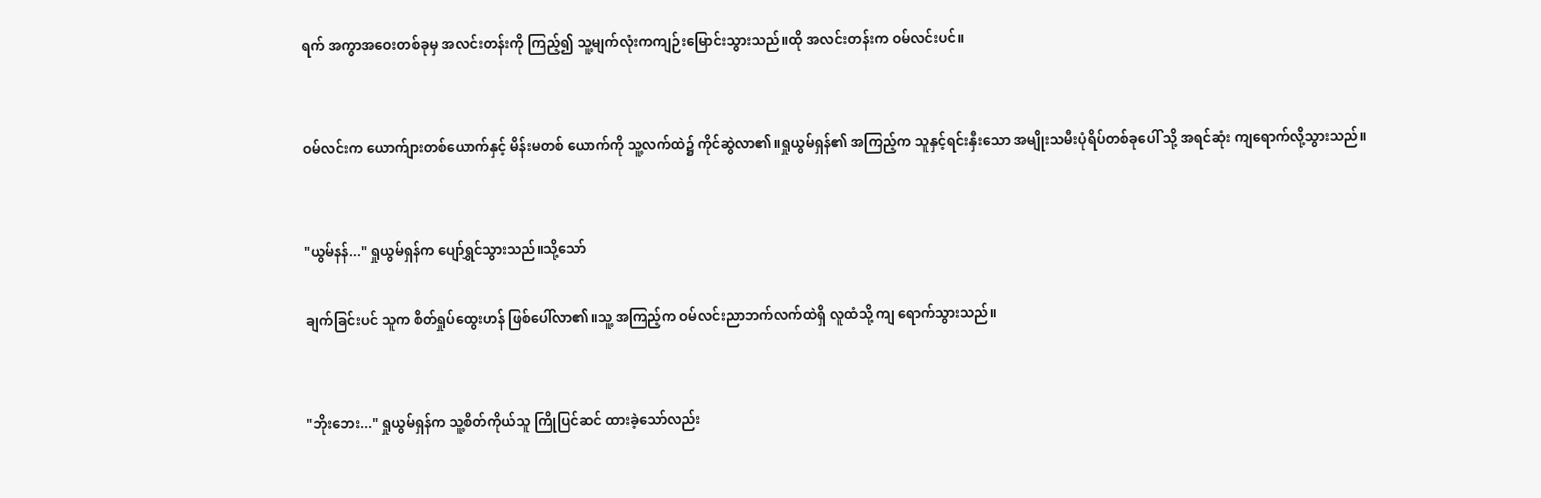ရက် အကွာအဝေးတစ်ခုမှ အလင်းတန်းကို ကြည့်၍ သူ့မျက်လုံးကကျဉ်းမြောင်းသွားသည်။ထို အလင်းတန်းက ဝမ်လင်းပင်။


ဝမ်လင်းက ယောက်ျားတစ်ယောက်နှင့် မိန်းမတစ် ယောက်ကို သူ့လက်ထဲ၌ ကိုင်ဆွဲလာ၏။ရှုယွမ်ရှန်၏ အကြည့်က သူနှင့်ရင်းနှီးသော အမျိုးသမီးပုံရိပ်တစ်ခုပေါ် သို့ အရင်ဆုံး ကျရောက်လို့သွားသည်။


"ယွမ်နန်..." ရှုယွမ်ရှန်က ပျော်ရွှင်သွားသည်။သို့သော်

ချက်ခြင်းပင် သူက စိတ်ရှုပ်ထွေးဟန် ဖြစ်ပေါ်လာ၏။သူ့ အကြည့်က ဝမ်လင်းညာဘက်လက်ထဲရှိ လူထံသို့ ကျ ရောက်သွားသည်။


"ဘိုးဘေး..." ရှုယွမ်ရှန်က သူ့စိတ်ကိုယ်သူ ကြိုပြင်ဆင် ထားခဲ့သော်လည်း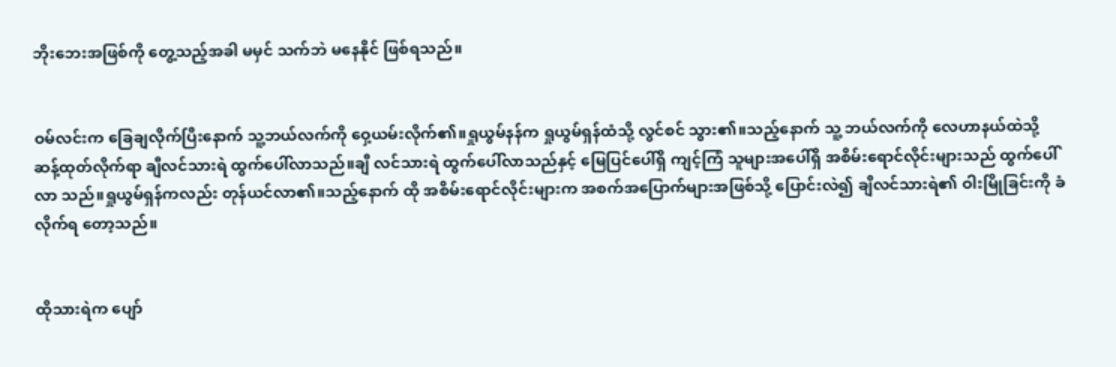ဘိုးဘေးအဖြစ်ကို တွေ့သည့်အခါ မမှင် သက်ဘဲ မနေနိုင် ဖြစ်ရသည်။


ဝမ်လင်းက ခြေချလိုက်ပြီးနောက် သူ့ဘယ်လက်ကို ဝှေ့ယမ်းလိုက်၏။ရှုယွမ်နန်က ရှုယွမ်ရှန်ထံသို့ လွင်စင် သွား၏။သည့်နောက် သူ့ ဘယ်လက်ကို လေဟာနယ်ထဲသို့ ဆန့်ထုတ်လိုက်ရာ ချီလင်သားရဲ ထွက်ပေါ်လာသည်။ချီ လင်သားရဲ ထွက်ပေါ်လာသည်နှင့် မြေပြင်ပေါ်ရှိ ကျင့်ကြံ သူများအပေါ်ရှိ အစိမ်းရောင်လိုင်းများသည် ထွက်ပေါ်လာ သည်။ရှုယွမ်ရှန်ကလည်း တုန်ယင်လာ၏။သည့်နောက် ထို အစိမ်းရောင်လိုင်းများက အစက်အပြောက်များအဖြစ်သို့ ပြောင်းလဲ၍ ချီလင်သားရဲ၏ ဝါးမြိုခြင်းကို ခံလိုက်ရ တော့သည်။


ထိုသားရဲက ပျော်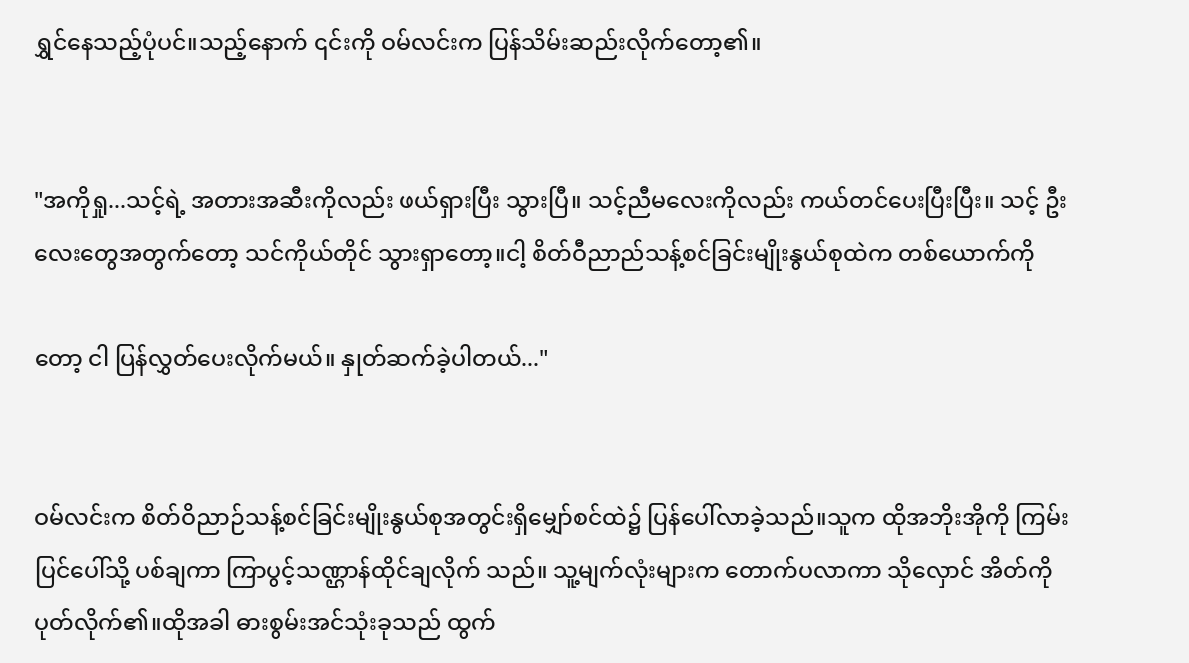ရွှင်နေသည့်ပုံပင်။သည့်နောက် ၎င်းကို ဝမ်လင်းက ပြန်သိမ်းဆည်းလိုက်တော့၏။


"အကိုရှု...သင့်ရဲ့ အတားအဆီးကိုလည်း ဖယ်ရှားပြီး သွားပြီ။ သင့်ညီမလေးကိုလည်း ကယ်တင်ပေးပြီးပြီး။ သင့် ဦးလေးတွေအတွက်တော့ သင်ကိုယ်တိုင် သွားရှာတော့။ငါ့ စိတ်ဝီညာည်သန့်စင်ခြင်းမျိုးနွယ်စုထဲက တစ်ယောက်ကို

တော့ ငါ ပြန်လွှတ်ပေးလိုက်မယ်။ နှုတ်ဆက်ခဲ့ပါတယ်..."


ဝမ်လင်းက စိတ်ဝိညာဉ်သန့်စင်ခြင်းမျိုးနွယ်စုအတွင်းရှိမျှော်စင်ထဲ၌ ပြန်ပေါ်လာခဲ့သည်။သူက ထိုအဘိုးအိုကို ကြမ်းပြင်ပေါ်သို့ ပစ်ချကာ ကြာပွင့်သဏ္ဌာန်ထိုင်ချလိုက် သည်။ သူ့မျက်လုံးများက တောက်ပလာကာ သိုလှောင် အိတ်ကို ပုတ်လိုက်၏။ထိုအခါ ဓားစွမ်းအင်သုံးခုသည် ထွက်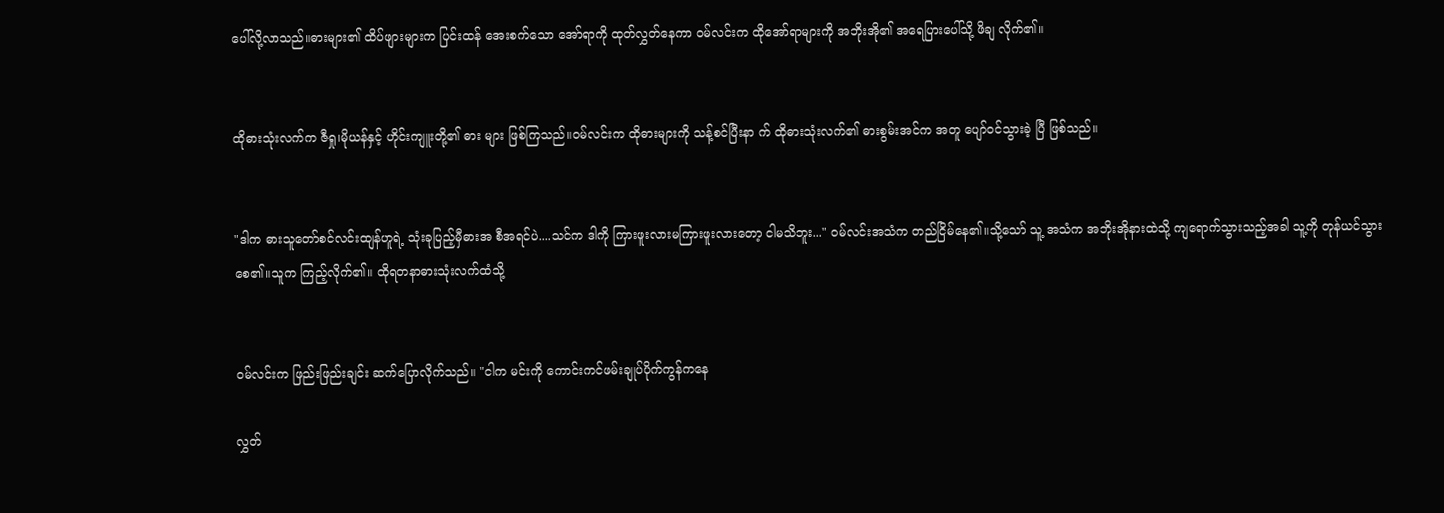ပေါ်လို့လာသည်။ဓားများ၏ ထိပ်ဖျားများက ပြင်းထန် အေးစက်သော အော်ရာကို ထုတ်လွှတ်နေကာ ဝမ်လင်းက ထိုအော်ရာများကို အဘိုးအို၏ အရေပြားပေါ်သို့ ဖိချ လိုက်၏။


ထိုဓားသုံးလက်က ဇီရှု၊မိုယန်နှင့် ဟိုင်းကျူးတို့၏ ဓား များ ဖြစ်ကြသည်။ဝမ်လင်းက ထိုဓားများကို သန့်စင်ပြီးနာ က် ထိုဓားသုံးလက်၏ ဓားစွမ်းအင်က အတူ ပျော်ဝင်သွားခဲ့ ပြီ ဖြစ်သည်။


"ဒါက ဓားသူတော်စင်လင်းထျန်ဟူရဲ့ သုံးခုပြည့်မှီဓားအ စီအရင်ပဲ....သင်က ဒါကို ကြားဖူးလားမကြားဖူးလားတော့ ငါမသိဘူး..." ဝမ်လင်းအသံက တည်ငြိမ်နေ၏။သို့သော် သူ့ အသံက အဘိုးအိုနားထဲသို့ ကျရောက်သွားသည့်အခါ သူ့ကို တုန်ယင်သွားစေ၏။သူက ကြည့်လိုက်၏။ ထိုရတနာဓားသုံးလက်ထံသို့


ဝမ်လင်းက ဖြည်းဖြည်းချင်း ဆက်ပြောလိုက်သည်။ "ငါက မင်းကို ကောင်းကင်ဖမ်းချုပ်ပိုက်ကွန်ကနေ

လွှတ်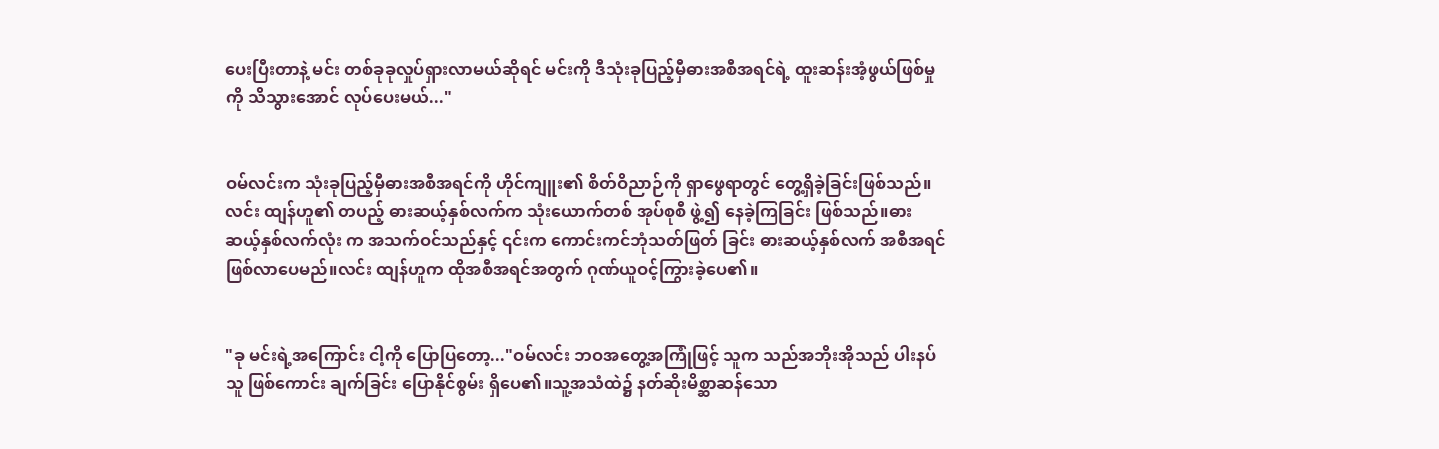ပေးပြီးတာနဲ့ မင်း တစ်ခုခုလှုပ်ရှားလာမယ်ဆိုရင် မင်းကို ဒီသုံးခုပြည့်မှီဓားအစီအရင်ရဲ့ ထူးဆန်းအံ့ဖွယ်ဖြစ်မှု ကို သိသွားအောင် လုပ်ပေးမယ်..."


ဝမ်လင်းက သုံးခုပြည့်မှီဓားအစီအရင်ကို ဟိုင်ကျူး၏ စိတ်ဝိညာဉ်ကို ရှာဖွေရာတွင် တွေ့ရှိခဲ့ခြင်းဖြစ်သည်။လင်း ထျန်ဟူ၏ တပည့် ဓားဆယ့်နှစ်လက်က သုံးယောက်တစ် အုပ်စုစီ ဖွဲ့၍ နေခဲ့ကြခြင်း ဖြစ်သည်။ဓားဆယ့်နှစ်လက်လုံး က အသက်ဝင်သည်နှင့် ၎င်းက ကောင်းကင်ဘုံသတ်ဖြတ် ခြင်း ဓားဆယ့်နှစ်လက် အစီအရင် ဖြစ်လာပေမည်။လင်း ထျန်ဟူက ထိုအစီအရင်အတွက် ဂုဏ်ယူဝင့်ကြွားခဲ့ပေ၏။


"ခု မင်းရဲ့အကြောင်း ငါ့ကို ပြောပြတော့..."ဝမ်လင်း ဘဝအတွေ့အကြုံဖြင့် သူက သည်အဘိုးအိုသည် ပါးနပ်သူ ဖြစ်ကောင်း ချက်ခြင်း ပြောနိုင်စွမ်း ရှိပေ၏။သူ့အသံထဲ၌ နတ်ဆိုးမိစ္ဆာဆန်သော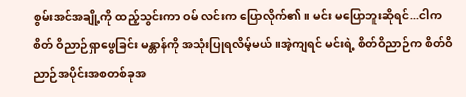စွမ်းအင်အချို့ကို ထည့်သွင်းကာ ဝမ် လင်းက ပြောလိုက်၏။ မင်း မပြောဘူးဆိုရင်...ငါက စိတ် ဝိညာဉ်ရှာဖွေခြင်း မန္တာန်ကို အသုံးပြုရလိမ့်မယ်။အဲ့ကျရင် မင်းရဲ့ စိတ်ဝိညာဉ်က စိတ်ဝိညာဉ်အပိုင်းအစတစ်ခုအ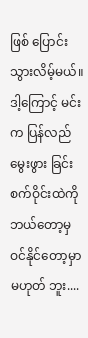ဖြစ် ပြောင်းသွားလိမ့်မယ်။ ဒါ့ကြောင့် မင်းက ပြန်လည်မွေးဖွား ခြင်းစက်ဝိုင်းထဲကို ဘယ်တော့မှ ဝင်နိုင်တော့မှာ မဟုတ် ဘူး....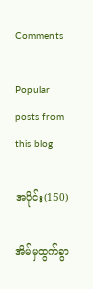Comments

Popular posts from this blog

အပိုင်း(150)

အိမ်မှထွက်ခွာ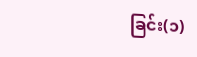ခြင်း(၁)